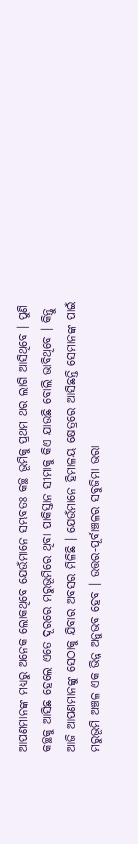ଆପଣମାନଙ୍କ ମଧ୍ୟରୁ ଅନେକ ଲୋକଥିବେ ଯେଉଁମାନେ ସମ୍ଭବତଃ କଚ୍ଛ ଭୂମିକୁ ପ୍ରଥମ ଥର ଲାଗି ଆସିଥିବେ । ପୁଣି କଚ୍ଛକୁ ଆସିଛ ହେଲେ ଏତେ ଦୂରରେ ମରୁଭୂମିରେ ଥିବା ପାକିସ୍ତାନ ସୀମାକୁ କିଏ ଯାଉଛି ବୋଲି ଭାବିଥିବେ । କିନ୍ତୁ ଆଜି ଆପଣମାନଙ୍କୁ ସେଠାକୁ ଯିବାର ଅବସର ମିଳିଛି । ଯେଉଁମାନେ ହିମାଳୟ କ୍ଷେତ୍ରରେ ଆସିଛନ୍ତି ସେମାନଙ୍କ ପାଇଁ ମରୁଭୂମି ଅଞ୍ଚଳ ଏକ ଭିନ୍ନ ଅନୁଭବ ହେବ । ଉତ୍ତର-ପୂର୍ବାଞ୍ଚଳର ସବୁଜିମା ଭରା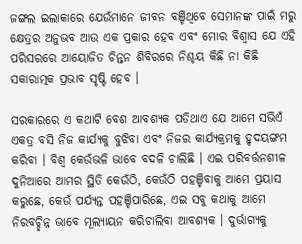ଜଙ୍ଗଲ ଇଲାକାରେ ଯେଉଁମାନେ ଜୀବନ ବଞ୍ଚିଥିବେ ସେମାନଙ୍କ ପାଇଁ ମରୁ କ୍ଷେତ୍ରର ଅନୁଭବ ଆଉ ଏକ ପ୍ରକାର ହେବ ଏବଂ ମୋର ବିଶ୍ୱାସ ଯେ ଏହି ପରିସରରେ ଆୟୋଜିତ ଚିନ୍ତନ ଶିବିରରେ ନିଶ୍ଚୟ କିଛି ନା କିଛି ସକାରାତ୍ମକ ପ୍ରଭାବ ସୃଷ୍ଟି ହେବ ।

ସରକାରରେ ଏ କଥାଟି ବେଶ ଆବଶ୍ୟକ ପଡିଥାଏ ଯେ ଆମେ ସଭିଏଁ ଏକତ୍ର ବସି ନିଜ କାର୍ଯ୍ୟକୁ ବୁଝିବା ଏବଂ ନିଜର କାର୍ଯ୍ୟକ୍ରମକୁ ହୃଦୟଙ୍ଗମ କରିବା । ବିଶ୍ୱ କେଉଁଭଳି ଭାବେ ବଦଳି ଚାଲିଛି । ଏଇ ପରିବର୍ତ୍ତନଶୀଳ ଦୁନିଆରେ ଆମର ସ୍ଥିତି କେଉଁଠି, କେଉଁଠି ପହଞ୍ଚିବାକୁ ଆମେ ପ୍ରୟାସ କରୁଛେ, କେଉଁ ପର୍ଯ୍ୟନ୍ତ ପହଞ୍ଚିପାରିଛେ, ଏଇ ସବୁ କଥାକୁ ଆମେ ନିରବଚ୍ଛିନ୍ନ ଭାବେ ମୂଲ୍ୟାୟନ କରିଚାଲିବା ଆବଶ୍ୟକ । ଦୁର୍ଭାଗ୍ୟକୁ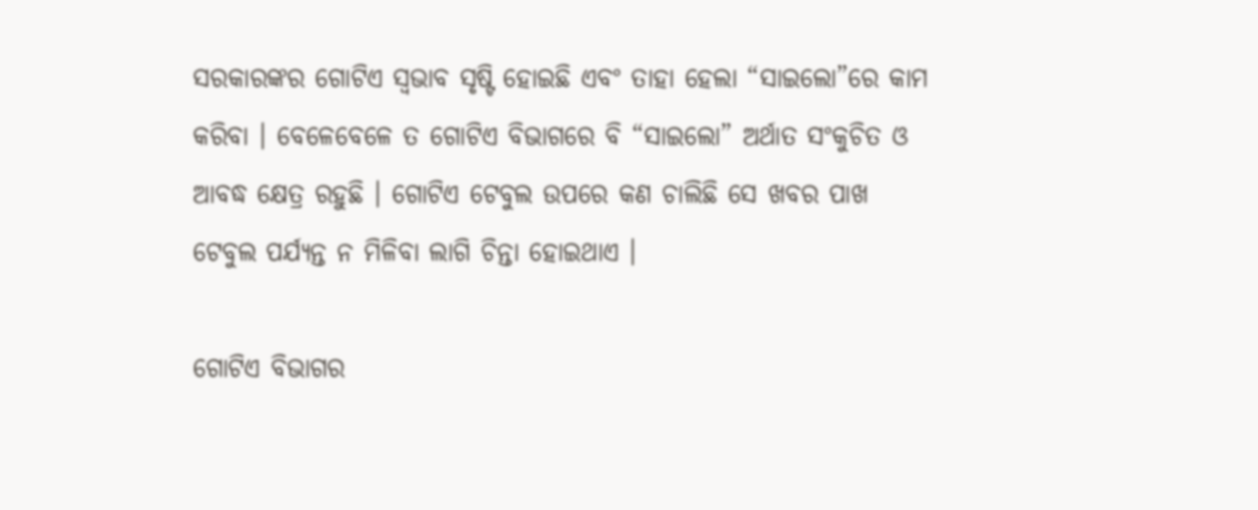ସରକାରଙ୍କର ଗୋଟିଏ ସ୍ୱଭାବ ସୃଷ୍ଟି ହୋଇଛି ଏବଂ ତାହା ହେଲା “ସାଇଲୋ”ରେ କାମ କରିବା । ବେଳେବେଳେ ତ ଗୋଟିଏ ବିଭାଗରେ ବି “ସାଇଲୋ” ଅର୍ଥାତ ସଂକୁଚିତ ଓ ଆବଦ୍ଧ କ୍ଷେତ୍ର ରହୁଛି । ଗୋଟିଏ ଟେବୁଲ ଉପରେ କଣ ଚାଲିଛି ସେ ଖବର ପାଖ ଟେବୁଲ ପର୍ଯ୍ୟନ୍ତ ନ ମିଳିବା ଲାଗି ଚିନ୍ତା ହୋଇଥାଏ ।

ଗୋଟିଏ ବିଭାଗର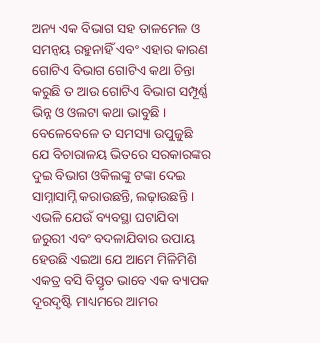ଅନ୍ୟ ଏକ ବିଭାଗ ସହ ତାଳମେଳ ଓ ସମନ୍ୱୟ ରହୁନାହିଁ ଏବଂ ଏହାର କାରଣ ଗୋଟିଏ ବିଭାଗ ଗୋଟିଏ କଥା ଚିନ୍ତା କରୁଛି ତ ଆଉ ଗୋଟିଏ ବିଭାଗ ସମ୍ପୂର୍ଣ୍ଣ ଭିନ୍ନ ଓ ଓଲଟା କଥା ଭାବୁଛି । ବେଳେବେଳେ ତ ସମସ୍ୟା ଉପୁଜୁଛି ଯେ ବିଚାରାଳୟ ଭିତରେ ସରକାରଙ୍କର ଦୁଇ ବିଭାଗ ଓକିଲଙ୍କୁ ଟଙ୍କା ଦେଇ ସାମ୍ନାସାମ୍ନି କରାଉଛନ୍ତି, ଲଢ଼ାଉଛନ୍ତି । ଏଭଳି ଯେଉଁ ବ୍ୟବସ୍ଥା ଘଟାଯିବା ଜରୁରୀ ଏବଂ ବଦଳାଯିବାର ଉପାୟ ହେଉଛି ଏଇଆ ଯେ ଆମେ ମିଳିମିଶି ଏକତ୍ର ବସି ବିସ୍ତୃତ ଭାବେ ଏକ ବ୍ୟାପକ ଦୂରଦୃଷ୍ଟି ମାଧ୍ୟମରେ ଆମର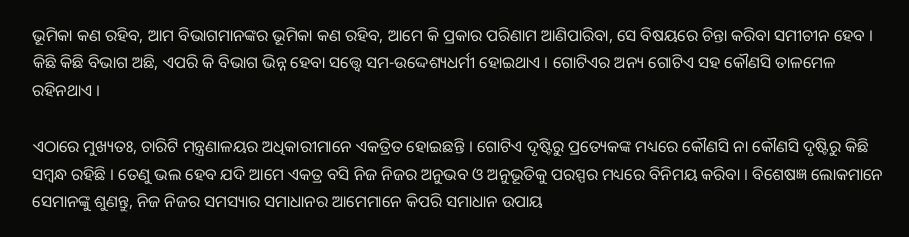ଭୂମିକା କଣ ରହିବ, ଆମ ବିଭାଗମାନଙ୍କର ଭୂମିକା କଣ ରହିବ, ଆମେ କି ପ୍ରକାର ପରିଣାମ ଆଣିପାରିବା, ସେ ବିଷୟରେ ଚିନ୍ତା କରିବା ସମୀଚୀନ ହେବ । କିଛି କିଛି ବିଭାଗ ଅଛି, ଏପରି କି ବିଭାଗ ଭିନ୍ନ ହେବା ସତ୍ତ୍ୱେ ସମ-ଉଦ୍ଦେଶ୍ୟଧର୍ମୀ ହୋଇଥାଏ । ଗୋଟିଏର ଅନ୍ୟ ଗୋଟିଏ ସହ କୌଣସି ତାଳମେଳ ରହିନଥାଏ ।

ଏଠାରେ ମୁଖ୍ୟତଃ, ଚାରିଟି ମନ୍ତ୍ରଣାଳୟର ଅଧିକାରୀମାନେ ଏକତ୍ରିତ ହୋଇଛନ୍ତି । ଗୋଟିଏ ଦୃଷ୍ଟିରୁ ପ୍ରତ୍ୟେକଙ୍କ ମଧ୍ୟରେ କୌଣସି ନା କୌଣସି ଦୃଷ୍ଟିରୁ କିଛି ସମ୍ବନ୍ଧ ରହିଛି । ତେଣୁ ଭଲ ହେବ ଯଦି ଆମେ ଏକତ୍ର ବସି ନିଜ ନିଜର ଅନୁଭବ ଓ ଅନୁଭୂତିକୁ ପରସ୍ପର ମଧ୍ୟରେ ବିନିମୟ କରିବା । ବିଶେଷଜ୍ଞ ଲୋକମାନେ ସେମାନଙ୍କୁ ଶୁଣନ୍ତୁ, ନିଜ ନିଜର ସମସ୍ୟାର ସମାଧାନର ଆମେମାନେ କିପରି ସମାଧାନ ଉପାୟ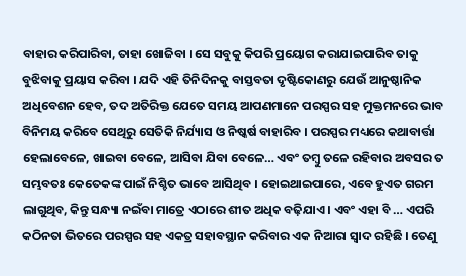ବାହାର କରିପାରିବା, ତାହା ଖୋଜିବା । ସେ ସବୁକୁ କିପରି ପ୍ରୟୋଗ କରାଯାଇପାରିବ ତାକୁ ବୁଝିବାକୁ ପ୍ରୟାସ କରିବା । ଯଦି ଏହି ତିନିଦିନକୁ ବାସ୍ତବତା ଦୃଷ୍ଟିକୋଣରୁ ଯେଉଁ ଆନୁଷ୍ଠାନିକ ଅଧିବେଶନ ହେବ, ତଦ ଅତିରିକ୍ତ ଯେତେ ସମୟ ଆପଣମାନେ ପରସ୍ପର ସହ ମୁକ୍ତମନରେ ଭାବ ବିନିମୟ କରିବେ ସେଥିରୁ ସେତିକି ନିର୍ଯ୍ୟାସ ଓ ନିଷ୍କର୍ଷ ବାହାରିବ । ପରସ୍ପର ମଧ୍ୟରେ କଥାବାର୍ତ୍ତା ହେଲାବେଳେ, ଖାଇବା ବେଳେ, ଆସିବା ଯିବା ବେଳେ… ଏବଂ ତମ୍ବୁ ତଳେ ରହିବାର ଅବସର ତ ସମ୍ଭବତଃ କେତେକଙ୍କ ପାଇଁ ନିଶ୍ଚିତ ଭାବେ ଆସିଥିବ । ହୋଇଥାଇପାରେ, ଏବେ ହୁଏତ ଗରମ ଲାଗୁଥିବ, କିନ୍ତୁ ସନ୍ଧ୍ୟା ନଇଁବା ମାତ୍ରେ ଏଠାରେ ଶୀତ ଅଧିକ ବଢ଼ିଯାଏ । ଏବଂ ଏହା ବି … ଏପରି କଠିନତା ଭିତରେ ପରସ୍ପର ସହ ଏକତ୍ର ସହାବସ୍ଥାନ କରିବାର ଏକ ନିଆରା ସ୍ୱାଦ ରହିଛି । ତେଣୁ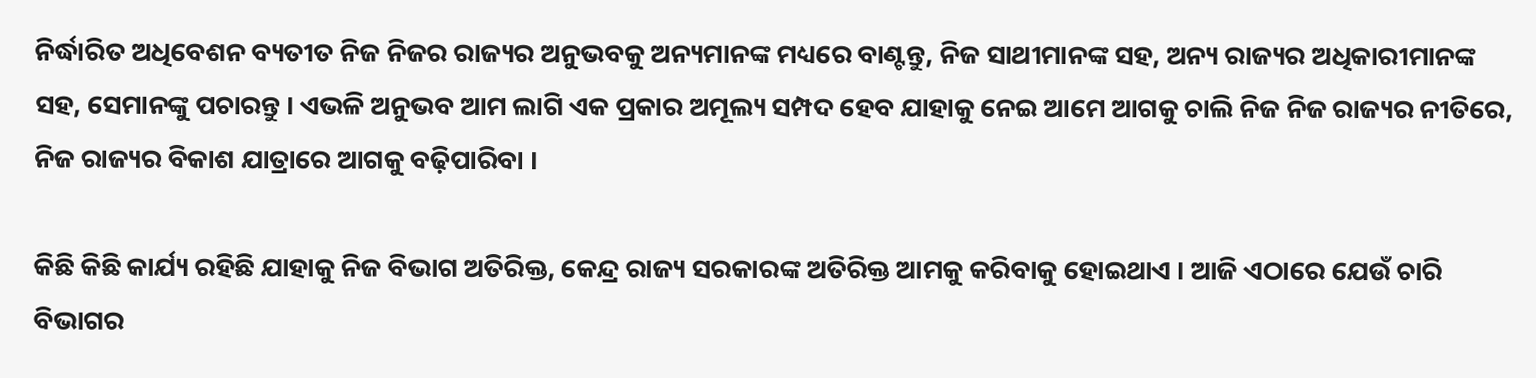ନିର୍ଦ୍ଧାରିତ ଅଧିବେଶନ ବ୍ୟତୀତ ନିଜ ନିଜର ରାଜ୍ୟର ଅନୁଭବକୁ ଅନ୍ୟମାନଙ୍କ ମଧ୍ୟରେ ବାଣ୍ଟନ୍ତୁ, ନିଜ ସାଥୀମାନଙ୍କ ସହ, ଅନ୍ୟ ରାଜ୍ୟର ଅଧିକାରୀମାନଙ୍କ ସହ, ସେମାନଙ୍କୁ ପଚାରନ୍ତୁ । ଏଭଳି ଅନୁଭବ ଆମ ଲାଗି ଏକ ପ୍ରକାର ଅମୂଲ୍ୟ ସମ୍ପଦ ହେବ ଯାହାକୁ ନେଇ ଆମେ ଆଗକୁ ଚାଲି ନିଜ ନିଜ ରାଜ୍ୟର ନୀତିରେ, ନିଜ ରାଜ୍ୟର ବିକାଶ ଯାତ୍ରାରେ ଆଗକୁ ବଢ଼ିପାରିବା ।

କିଛି କିଛି କାର୍ଯ୍ୟ ରହିଛି ଯାହାକୁ ନିଜ ବିଭାଗ ଅତିରିକ୍ତ, କେନ୍ଦ୍ର ରାଜ୍ୟ ସରକାରଙ୍କ ଅତିରିକ୍ତ ଆମକୁ କରିବାକୁ ହୋଇଥାଏ । ଆଜି ଏଠାରେ ଯେଉଁ ଚାରି ବିଭାଗର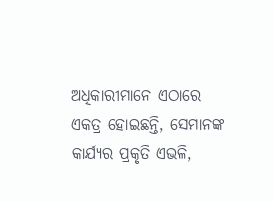ଅଧିକାରୀମାନେ ଏଠାରେ ଏକତ୍ର ହୋଇଛନ୍ତି, ସେମାନଙ୍କ କାର୍ଯ୍ୟର ପ୍ରକୃତି ଏଭଳି,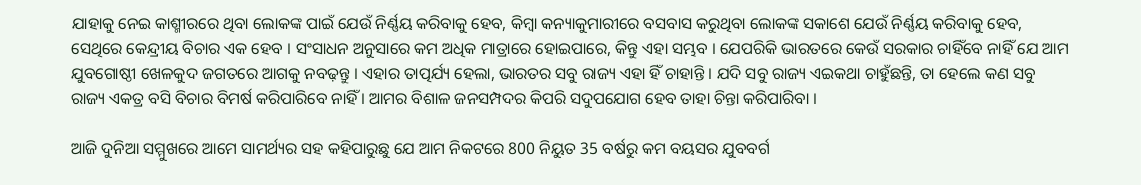ଯାହାକୁ ନେଇ କାଶ୍ମୀରରେ ଥିବା ଲୋକଙ୍କ ପାଇଁ ଯେଉଁ ନିର୍ଣ୍ଣୟ କରିବାକୁ ହେବ, କିମ୍ବା କନ୍ୟାକୁମାରୀରେ ବସବାସ କରୁଥିବା ଲୋକଙ୍କ ସକାଶେ ଯେଉଁ ନିର୍ଣ୍ଣୟ କରିବାକୁ ହେବ, ସେଥିରେ କେନ୍ଦ୍ରୀୟ ବିଚାର ଏକ ହେବ । ସଂସାଧନ ଅନୁସାରେ କମ ଅଧିକ ମାତ୍ରାରେ ହୋଇପାରେ, କିନ୍ତୁ ଏହା ସମ୍ଭବ । ଯେପରିକି ଭାରତରେ କେଉଁ ସରକାର ଚାହିଁବେ ନାହିଁ ଯେ ଆମ ଯୁବଗୋଷ୍ଠୀ ଖେଳକୁଦ ଜଗତରେ ଆଗକୁ ନବଢ଼ନ୍ତୁ । ଏହାର ତାତ୍ପର୍ଯ୍ୟ ହେଲା, ଭାରତର ସବୁ ରାଜ୍ୟ ଏହା ହିଁ ଚାହାନ୍ତି । ଯଦି ସବୁ ରାଜ୍ୟ ଏଇକଥା ଚାହୁଁଛନ୍ତି, ତା ହେଲେ କଣ ସବୁ ରାଜ୍ୟ ଏକତ୍ର ବସି ବିଚାର ବିମର୍ଷ କରିପାରିବେ ନାହିଁ । ଆମର ବିଶାଳ ଜନସମ୍ପଦର କିପରି ସଦୁପଯୋଗ ହେବ ତାହା ଚିନ୍ତା କରିପାରିବା ।

ଆଜି ଦୁନିଆ ସମ୍ମୁଖରେ ଆମେ ସାମର୍ଥ୍ୟର ସହ କହିପାରୁଛୁ ଯେ ଆମ ନିକଟରେ 800 ନିୟୁତ 35 ବର୍ଷରୁ କମ ବୟସର ଯୁବବର୍ଗ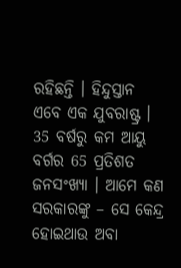ରହିଛନ୍ତି । ହିନ୍ଦୁସ୍ତାନ ଏବେ ଏକ ଯୁବରାଷ୍ଟ୍ର । 35 ବର୍ଷରୁ କମ ଆୟୁ ବର୍ଗର 65 ପ୍ରତିଶତ ଜନସଂଖ୍ୟା । ଆମେ କଣ ସରକାରଙ୍କୁ – ସେ କେନ୍ଦ୍ର ହୋଇଥାଉ ଅବା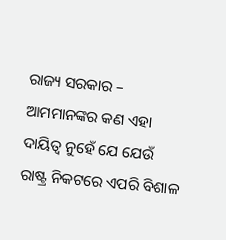ରାଜ୍ୟ ସରକାର – ଆମମାନଙ୍କର କଣ ଏହା ଦାୟିତ୍ୱ ନୁହେଁ ଯେ ଯେଉଁ ରାଷ୍ଟ୍ର ନିକଟରେ ଏପରି ବିଶାଳ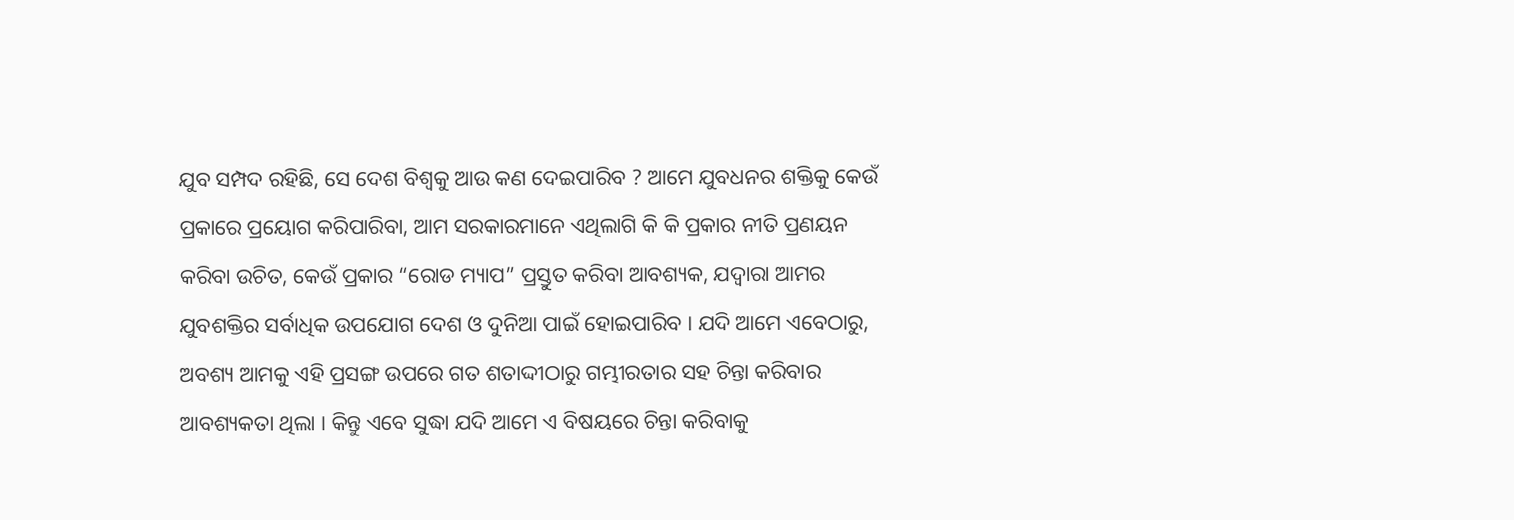ଯୁବ ସମ୍ପଦ ରହିଛି, ସେ ଦେଶ ବିଶ୍ୱକୁ ଆଉ କଣ ଦେଇପାରିବ ? ଆମେ ଯୁବଧନର ଶକ୍ତିକୁ କେଉଁ ପ୍ରକାରେ ପ୍ରୟୋଗ କରିପାରିବା, ଆମ ସରକାରମାନେ ଏଥିଲାଗି କି କି ପ୍ରକାର ନୀତି ପ୍ରଣୟନ କରିବା ଉଚିତ, କେଉଁ ପ୍ରକାର “ରୋଡ ମ୍ୟାପ” ପ୍ରସ୍ତୁତ କରିବା ଆବଶ୍ୟକ, ଯଦ୍ୱାରା ଆମର ଯୁବଶକ୍ତିର ସର୍ବାଧିକ ଉପଯୋଗ ଦେଶ ଓ ଦୁନିଆ ପାଇଁ ହୋଇପାରିବ । ଯଦି ଆମେ ଏବେଠାରୁ, ଅବଶ୍ୟ ଆମକୁ ଏହି ପ୍ରସଙ୍ଗ ଉପରେ ଗତ ଶତାଦ୍ଦୀଠାରୁ ଗମ୍ଭୀରତାର ସହ ଚିନ୍ତା କରିବାର ଆବଶ୍ୟକତା ଥିଲା । କିନ୍ତୁ ଏବେ ସୁଦ୍ଧା ଯଦି ଆମେ ଏ ବିଷୟରେ ଚିନ୍ତା କରିବାକୁ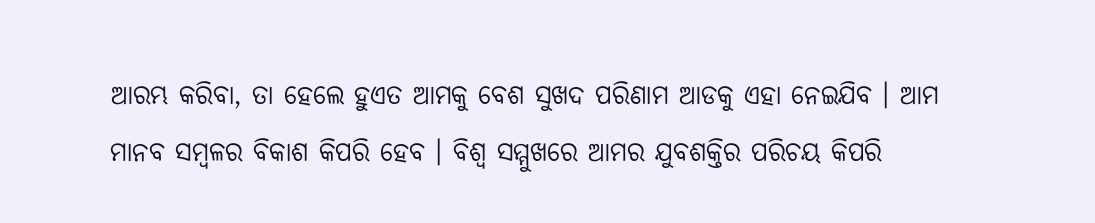ଆରମ୍ଭ କରିବା, ତା ହେଲେ ହୁଏତ ଆମକୁ ବେଶ ସୁଖଦ ପରିଣାମ ଆଡକୁ ଏହା ନେଇଯିବ । ଆମ ମାନବ ସମ୍ବଳର ବିକାଶ କିପରି ହେବ । ବିଶ୍ୱ ସମ୍ମୁଖରେ ଆମର ଯୁବଶକ୍ତିର ପରିଚୟ କିପରି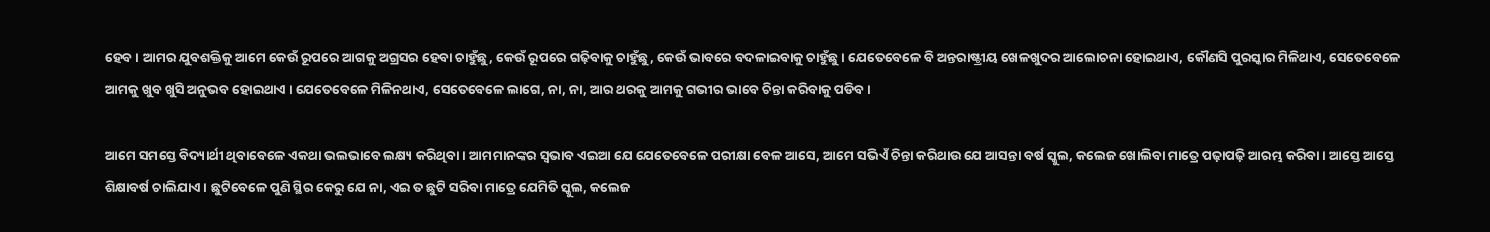ହେବ । ଆମର ଯୁବଶକ୍ତିକୁ ଆମେ କେଉଁ ରୂପରେ ଆଗକୁ ଅଗ୍ରସର ହେବା ଚାହୁଁଛୁ, କେଉଁ ରୂପରେ ଗଢ଼ିବାକୁ ଚାହୁଁଛୁ, କେଉଁ ଭାବରେ ବଦଳାଇବାକୁ ଚାହୁଁଛୁ । ଯେତେବେଳେ ବି ଅନ୍ତରାଷ୍ଟ୍ରୀୟ ଖେଳଖୁଦର ଆଲୋଚନା ହୋଇଥାଏ, କୌଣସି ପୁରସ୍କାର ମିଳିଥାଏ, ସେତେବେଳେ ଆମକୁ ଖୁବ ଖୁସି ଅନୁଭବ ହୋଇଥାଏ । ଯେତେବେଳେ ମିଳିନଥାଏ, ସେତେବେଳେ ଲାଗେ, ନା, ନା, ଆର ଥରକୁ ଆମକୁ ଗଭୀର ଭାବେ ଚିନ୍ତା କରିବାକୁ ପଡିବ ।

ଆମେ ସମସ୍ତେ ବିଦ୍ୟାର୍ଥୀ ଥିବାବେଳେ ଏକଥା ଭଲଭାବେ ଲକ୍ଷ୍ୟ କରିଥିବା । ଆମମାନଙ୍କର ସ୍ୱଭାବ ଏଇଆ ଯେ ଯେତେବେଳେ ପରୀକ୍ଷା ବେଳ ଆସେ, ଆମେ ସଭିଏଁ ଚିନ୍ତା କରିଥାଉ ଯେ ଆସନ୍ତା ବର୍ଷ ସ୍କୁଲ, କଲେଜ ଖୋଲିବା ମାତ୍ରେ ପଢ଼ାପଢ଼ି ଆରମ୍ଭ କରିବା । ଆସ୍ତେ ଆସ୍ତେ ଶିକ୍ଷାବର୍ଷ ଚାଲିଯାଏ । ଛୁଟିବେଳେ ପୁଣି ସ୍ଥିର କେରୁ ଯେ ନା, ଏଇ ତ ଛୁଟି ସରିବା ମାତ୍ରେ ଯେମିତି ସ୍କୁଲ, କଲେଜ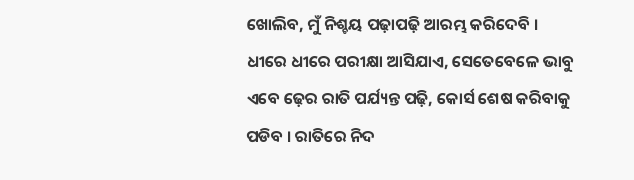ଖୋଲିବ, ମୁଁ ନିଶ୍ଚୟ ପଢ଼ାପଢ଼ି ଆରମ୍ଭ କରିଦେବି । ଧୀରେ ଧୀରେ ପରୀକ୍ଷା ଆସିଯାଏ, ସେତେବେଳେ ଭାବୁ ଏବେ ଢ଼େର ରାତି ପର୍ଯ୍ୟନ୍ତ ପଢ଼ି, କୋର୍ସ ଶେଷ କରିବାକୁ ପଡିବ । ରାତିରେ ନିଦ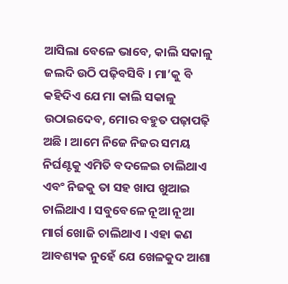ଆସିଲା ବେଳେ ଭାବେ, କାଲି ସକାଳୁ ଜଲଦି ଉଠି ପଢ଼ିବସିବି । ମା’କୁ ବି କହିଦିଏ ଯେ ମା କାଲି ସକାଳୁ ଉଠାଇଦେବ, ମୋର ବହୁତ ପଢ଼ାପଢ଼ି ଅଛି । ଆମେ ନିଜେ ନିଜର ସମୟ ନିର୍ଘଣ୍ଟକୁ ଏମିତି ବଦଳେଇ ଚାଲିଥାଏ ଏବଂ ନିଜକୁ ତା ସହ ଖାପ ଖୁଆଇ ଚାଲିଥାଏ । ସବୁବେଳେ ନୂଆ ନୂଆ ମାର୍ଗ ଖୋଜି ଚାଲିଥାଏ । ଏହା କଣ ଆବଶ୍ୟକ ନୁହେଁ ଯେ ଖେଳକୁଦ ଆଶା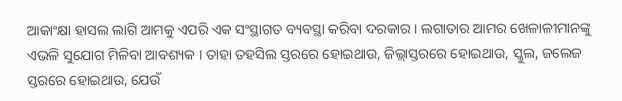ଆକାଂକ୍ଷା ହାସଲ ଲାଗି ଆମକୁ ଏପରି ଏକ ସଂସ୍ଥାଗତ ବ୍ୟବସ୍ଥା କରିବା ଦରକାର । ଲଗାତାର ଆମର ଖେଳାଳୀମାନଙ୍କୁ ଏଭଳି ସୁଯୋଗ ମିଳିବା ଆବଶ୍ୟକ । ତାହା ତହସିଲ ସ୍ତରରେ ହୋଇଥାଉ, ଜିଲ୍ଲାସ୍ତରରେ ହୋଇଥାଉ, ସ୍କୁଲ, ଜଲେଜ ସ୍ତରରେ ହୋଇଥାଉ, ଯେଉଁ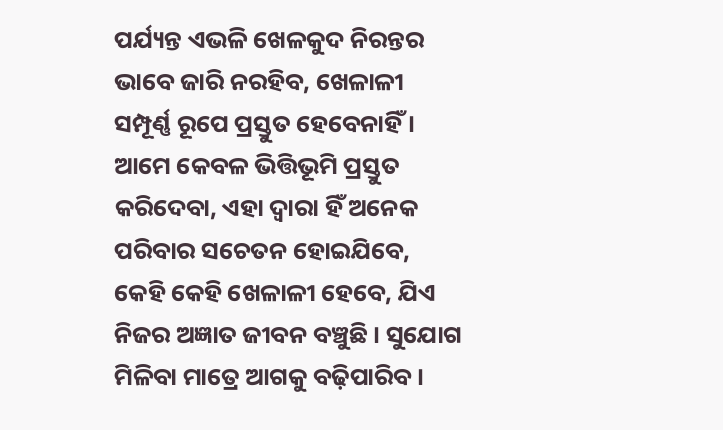ପର୍ଯ୍ୟନ୍ତ ଏଭଳି ଖେଳକୁଦ ନିରନ୍ତର ଭାବେ ଜାରି ନରହିବ, ଖେଳାଳୀ ସମ୍ପୂର୍ଣ୍ଣ ରୂପେ ପ୍ରସ୍ତୁତ ହେବେନାହିଁ । ଆମେ କେବଳ ଭିତ୍ତିଭୂମି ପ୍ରସ୍ତୁତ କରିଦେବା, ଏହା ଦ୍ୱାରା ହିଁ ଅନେକ ପରିବାର ସଚେତନ ହୋଇଯିବେ, କେହି କେହି ଖେଳାଳୀ ହେବେ, ଯିଏ ନିଜର ଅଜ୍ଞାତ ଜୀବନ ବଞ୍ଚୁଛି । ସୁଯୋଗ ମିଳିବା ମାତ୍ରେ ଆଗକୁ ବଢ଼ିପାରିବ ।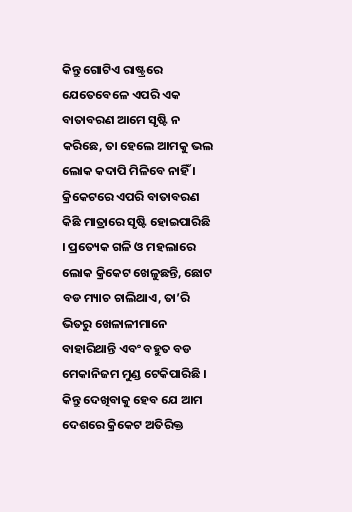କିନ୍ତୁ ଗୋଟିଏ ରାଷ୍ଟ୍ରରେ ଯେତେବେଳେ ଏପରି ଏକ ବାତାବରଣ ଆମେ ସୃଷ୍ଟି ନ କରିଛେ, ତା ହେଲେ ଆମକୁ ଭଲ ଲୋକ କଦାପି ମିଳିବେ ନାହିଁ । କ୍ରିକେଟରେ ଏପରି ବାତାବରଣ କିଛି ମାତ୍ରାରେ ସୃଷ୍ଟି ହୋଇପାରିଛି । ପ୍ରତ୍ୟେକ ଗଳି ଓ ମହଲାରେ ଲୋକ କ୍ରିକେଟ ଖେଳୁଛନ୍ତି, ଛୋଟ ବଡ ମ୍ୟାଚ ଚାଲିଥାଏ, ତା’ରି ଭିତରୁ ଖେଳାଳୀମାନେ ବାହାରିଥାନ୍ତି ଏବଂ ବହୁତ ବଡ ମେକାନିଜମ ମୁଣ୍ଡ ଟେକିପାରିଛି । କିନ୍ତୁ ଦେଖିବାକୁ ହେବ ଯେ ଆମ ଦେଶରେ କ୍ରିକେଟ ଅତିରିକ୍ତ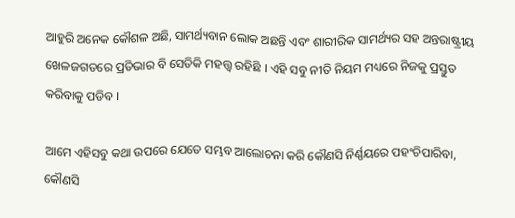ଆହୁରି ଅନେକ କୌଶଳ ଅଛି, ସାମର୍ଥ୍ୟବାନ ଲୋକ ଅଛନ୍ତି ଏବଂ ଶାରୀରିକ ସାମର୍ଥ୍ୟର ସହ ଅନ୍ତରାଷ୍ଟ୍ରୀୟ ଖେଳଜଗତରେ ପ୍ରତିଭାର ବି ସେତିକି ମହତ୍ତ୍ଵ ରହିଛି । ଏହି ସବୁ ନୀତି ନିୟମ ମଧ୍ୟରେ ନିଜକୁ ପ୍ରସ୍ତୁତ କରିବାକୁ ପଡିବ ।

ଆମେ ଏହିସବୁ କଥା ଉପରେ ଯେତେ ସମ୍ଭବ ଆଲୋଚନା କରି କୌଣସି ନିର୍ଣ୍ଣୟରେ ପହଂଚିପାରିବା, କୌଣସି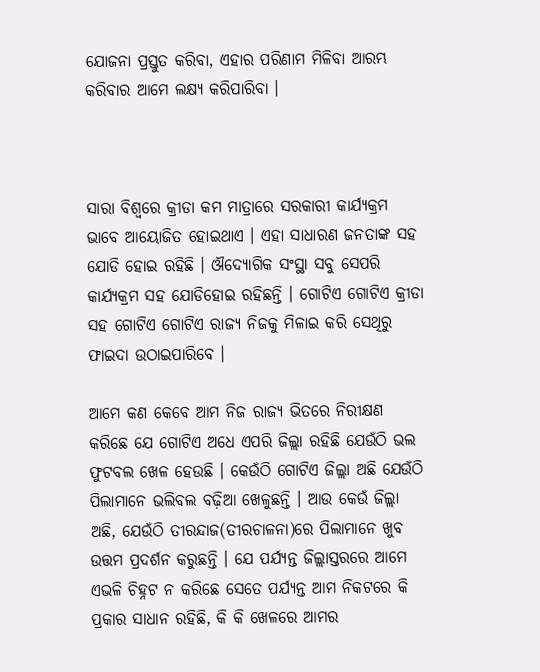ଯୋଜନା ପ୍ରସ୍ତୁତ କରିବା, ଏହାର ପରିଣାମ ମିଳିବା ଆରମ୍ଭ କରିବାର ଆମେ ଲକ୍ଷ୍ୟ କରିପାରିବା ।



ସାରା ବିଶ୍ୱରେ କ୍ରୀଡା କମ ମାତ୍ରାରେ ସରକାରୀ କାର୍ଯ୍ୟକ୍ରମ ଭାବେ ଆୟୋଜିତ ହୋଇଥାଏ । ଏହା ସାଧାରଣ ଜନତାଙ୍କ ସହ ଯୋଡି ହୋଇ ରହିଛି । ଔଦ୍ୟୋଗିକ ସଂସ୍ଥା ସବୁ ସେପରି କାର୍ଯ୍ୟକ୍ରମ ସହ ଯୋଡିହୋଇ ରହିଛନ୍ତି । ଗୋଟିଏ ଗୋଟିଏ କ୍ରୀଡା ସହ ଗୋଟିଏ ଗୋଟିଏ ରାଜ୍ୟ ନିଜକୁ ମିଳାଇ କରି ସେଥିରୁ ଫାଇଦା ଉଠାଇପାରିବେ ।

ଆମେ କଣ କେବେ ଆମ ନିଜ ରାଜ୍ୟ ଭିତରେ ନିରୀକ୍ଷଣ କରିଛେ ଯେ ଗୋଟିଏ ଅଧେ ଏପରି ଜିଲ୍ଲା ରହିଛି ଯେଉଁଠି ଭଲ ଫୁଟବଲ ଖେଳ ହେଉଛି । କେଉଁଠି ଗୋଟିଏ ଜିଲ୍ଲା ଅଛି ଯେଉଁଠି ପିଲାମାନେ ଭଲିବଲ ବଢ଼ିଆ ଖେଳୁଛନ୍ତି । ଆଉ କେଉଁ ଜିଲ୍ଲା ଅଛି, ଯେଉଁଠି ତୀରନ୍ଦାଜ(ତୀରଚାଳନା)ରେ ପିଲାମାନେ ଖୁବ ଉତ୍ତମ ପ୍ରଦର୍ଶନ କରୁଛନ୍ତି । ଯେ ପର୍ଯ୍ୟନ୍ତ ଜିଲ୍ଲାସ୍ତରରେ ଆମେ ଏଭଳି ଚିହ୍ନଟ ନ କରିଛେ ସେତେ ପର୍ଯ୍ୟନ୍ତ ଆମ ନିକଟରେ କି ପ୍ରକାର ସାଧାନ ରହିଛି, କି କି ଖେଳରେ ଆମର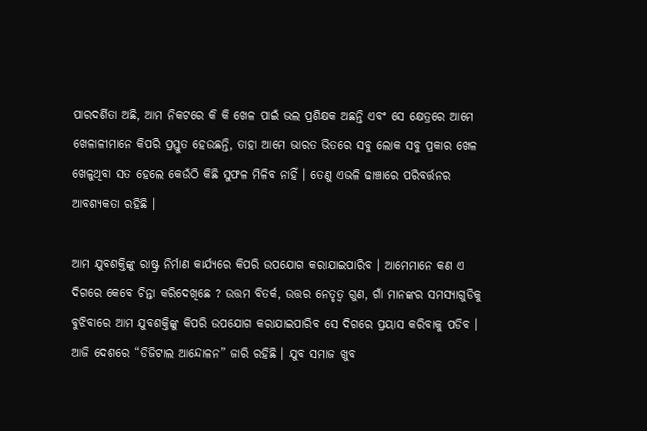ପାରଦର୍ଶିତା ଅଛି, ଆମ ନିକଟରେ କି କି ଖେଳ ପାଇଁ ଭଲ ପ୍ରଶିକ୍ଷକ ଅଛନ୍ତି ଏବଂ ସେ କ୍ଷେତ୍ରରେ ଆମେ ଖେଳାଳୀମାନେ କିପରି ପ୍ରସ୍ତୁତ ହେଉଛନ୍ତି, ତାହା ଆମେ ଭାରତ ଭିତରେ ସବୁ ଲୋକ ସବୁ ପ୍ରକାର ଖେଳ ଖେଳୁଥିବା ସତ ହେଲେ କେଉଁଠି କିଛି ସୁଫଳ ମିଳିବ ନାହିଁ । ତେଣୁ ଏଭଳି ଢାଞ୍ଚାରେ ପରିବର୍ତ୍ତନର ଆବଶ୍ୟକତା ରହିଛି ।

ଆମ ଯୁବଶକ୍ତିଙ୍କୁ ରାଷ୍ଟ୍ର ନିର୍ମାଣ କାର୍ଯ୍ୟରେ କିପରି ଉପଯୋଗ କରାଯାଇପାରିବ । ଆମେମାନେ କଣ ଏ ଦିଗରେ କେବେ ଚିନ୍ତା କରିଦେଖିଛେ ? ଉତ୍ତମ ବିତର୍କ, ଉତ୍ତର ନେତୃତ୍ଵ ଗୁଣ, ଗାଁ ମାନଙ୍କର ସମସ୍ୟାଗୁଡିକୁ ବୁଝିବାରେ ଆମ ଯୁବଶକ୍ତିଙ୍କୁ କିପରି ଉପଯୋଗ କରାଯାଇପାରିବ ସେ ଦିଗରେ ପ୍ରୟାସ କରିବାକୁ ପଡିବ । ଆଜି ଦେଶରେ “ଡିଜିଟାଲ ଆନ୍ଦୋଳନ” ଜାରି ରହିଛି । ଯୁବ ସମାଜ ଖୁବ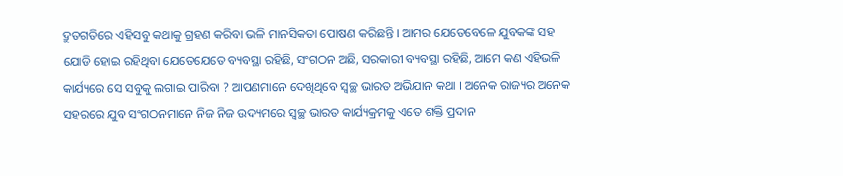ଦ୍ରୁତଗତିରେ ଏହିସବୁ କଥାକୁ ଗ୍ରହଣ କରିବା ଭଳି ମାନସିକତା ପୋଷଣ କରିଛନ୍ତି । ଆମର ଯେତେବେଳେ ଯୁବକଙ୍କ ସହ ଯୋଡି ହୋଇ ରହିଥିବା ଯେତେଯେତେ ବ୍ୟବସ୍ଥା ରହିଛି, ସଂଗଠନ ଅଛି, ସରକାରୀ ବ୍ୟବସ୍ଥା ରହିଛି, ଆମେ କଣ ଏହିଭଳି କାର୍ଯ୍ୟରେ ସେ ସବୁକୁ ଲଗାଇ ପାରିବା ? ଆପଣମାନେ ଦେଖିଥିବେ ସ୍ୱଚ୍ଛ ଭାରତ ଅଭିଯାନ କଥା । ଅନେକ ରାଜ୍ୟର ଅନେକ ସହରରେ ଯୁବ ସଂଗଠନମାନେ ନିଜ ନିଜ ଉଦ୍ୟମରେ ସ୍ୱଚ୍ଛ ଭାରତ କାର୍ଯ୍ୟକ୍ରମକୁ ଏତେ ଶକ୍ତି ପ୍ରଦାନ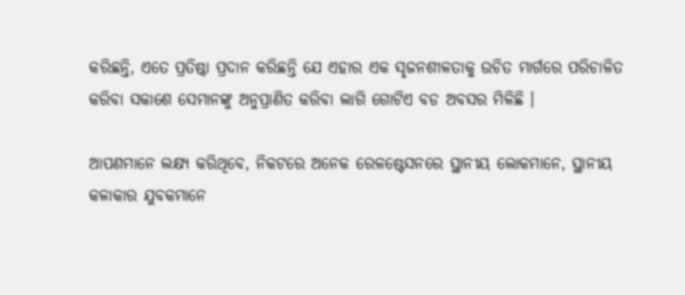କରିଛନ୍ତି, ଏତେ ପ୍ରତିଷ୍ଠା ପ୍ରଦାନ କରିଛନ୍ତି ଯେ ଏହାର ଏକ ସୃଜନଶୀଳତାକୁ ଉଚିତ ମାର୍ଗରେ ପରିଚାଳିତ କରିବା ସକାଶେ ସେମାନଙ୍କୁ ଅନୁପ୍ରାଣିତ କରିବା ଲାଗି ଗୋଟିଏ ବଡ ଅବସର ମିଳିଛି ।

ଆପଣମାନେ ଲକ୍ଷ୍ୟ କରିଥିବେ, ନିକଟରେ ଅନେକ ରେଳଷ୍ଟେସନରେ ସ୍ଥାନୀୟ ଲୋକମାନେ, ସ୍ଥାନୀୟ କଳାକାର ଯୁବକମାନେ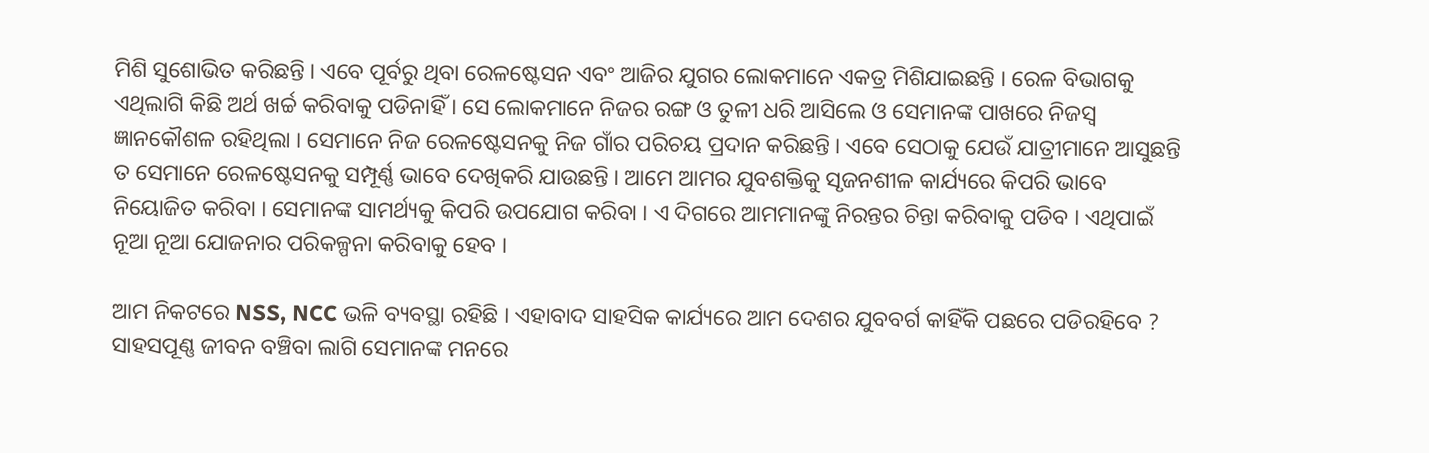ମିଶି ସୁଶୋଭିତ କରିଛନ୍ତି । ଏବେ ପୂର୍ବରୁ ଥିବା ରେଳଷ୍ଟେସନ ଏବଂ ଆଜିର ଯୁଗର ଲୋକମାନେ ଏକତ୍ର ମିଶିଯାଇଛନ୍ତି । ରେଳ ବିଭାଗକୁ ଏଥିଲାଗି କିଛି ଅର୍ଥ ଖର୍ଚ୍ଚ କରିବାକୁ ପଡିନାହିଁ । ସେ ଲୋକମାନେ ନିଜର ରଙ୍ଗ ଓ ତୁଳୀ ଧରି ଆସିଲେ ଓ ସେମାନଙ୍କ ପାଖରେ ନିଜସ୍ୱ ଜ୍ଞାନକୌଶଳ ରହିଥିଲା । ସେମାନେ ନିଜ ରେଳଷ୍ଟେସନକୁ ନିଜ ଗାଁର ପରିଚୟ ପ୍ରଦାନ କରିଛନ୍ତି । ଏବେ ସେଠାକୁ ଯେଉଁ ଯାତ୍ରୀମାନେ ଆସୁଛନ୍ତି ତ ସେମାନେ ରେଳଷ୍ଟେସନକୁ ସମ୍ପୂର୍ଣ୍ଣ ଭାବେ ଦେଖିକରି ଯାଉଛନ୍ତି । ଆମେ ଆମର ଯୁବଶକ୍ତିକୁ ସୃଜନଶୀଳ କାର୍ଯ୍ୟରେ କିପରି ଭାବେ ନିୟୋଜିତ କରିବା । ସେମାନଙ୍କ ସାମର୍ଥ୍ୟକୁ କିପରି ଉପଯୋଗ କରିବା । ଏ ଦିଗରେ ଆମମାନଙ୍କୁ ନିରନ୍ତର ଚିନ୍ତା କରିବାକୁ ପଡିବ । ଏଥିପାଇଁ ନୂଆ ନୂଆ ଯୋଜନାର ପରିକଳ୍ପନା କରିବାକୁ ହେବ ।

ଆମ ନିକଟରେ NSS, NCC ଭଳି ବ୍ୟବସ୍ଥା ରହିଛି । ଏହାବାଦ ସାହସିକ କାର୍ଯ୍ୟରେ ଆମ ଦେଶର ଯୁବବର୍ଗ କାହିଁକି ପଛରେ ପଡିରହିବେ ? ସାହସପୂଣ୍ଣ ଜୀବନ ବଞ୍ଚିବା ଲାଗି ସେମାନଙ୍କ ମନରେ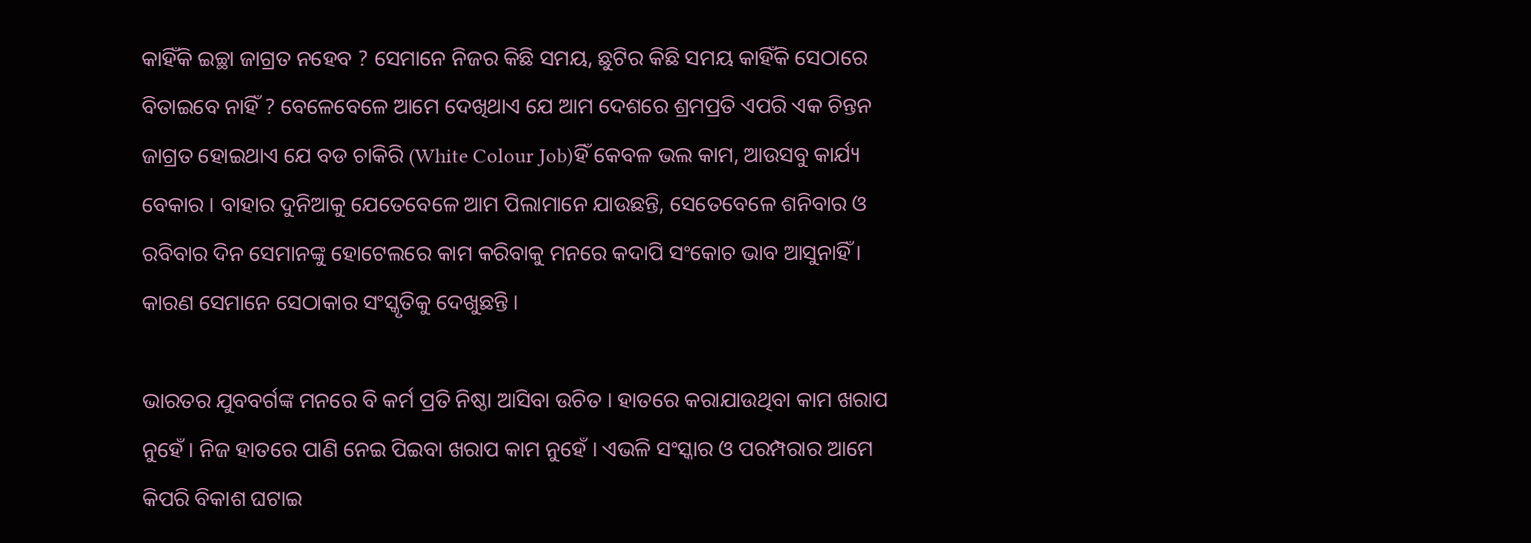କାହିଁକି ଇଚ୍ଛା ଜାଗ୍ରତ ନହେବ ? ସେମାନେ ନିଜର କିଛି ସମୟ, ଛୁଟିର କିଛି ସମୟ କାହିଁକି ସେଠାରେ ବିତାଇବେ ନାହିଁ ? ବେଳେବେଳେ ଆମେ ଦେଖିଥାଏ ଯେ ଆମ ଦେଶରେ ଶ୍ରମପ୍ରତି ଏପରି ଏକ ଚିନ୍ତନ ଜାଗ୍ରତ ହୋଇଥାଏ ଯେ ବଡ ଚାକିରି (White Colour Job)ହିଁ କେବଳ ଭଲ କାମ, ଆଉସବୁ କାର୍ଯ୍ୟ ବେକାର । ବାହାର ଦୁନିଆକୁ ଯେତେବେଳେ ଆମ ପିଲାମାନେ ଯାଉଛନ୍ତି, ସେତେବେଳେ ଶନିବାର ଓ ରବିବାର ଦିନ ସେମାନଙ୍କୁ ହୋଟେଲରେ କାମ କରିବାକୁ ମନରେ କଦାପି ସଂକୋଚ ଭାବ ଆସୁନାହିଁ । କାରଣ ସେମାନେ ସେଠାକାର ସଂସ୍କୃତିକୁ ଦେଖୁଛନ୍ତି ।

ଭାରତର ଯୁବବର୍ଗଙ୍କ ମନରେ ବି କର୍ମ ପ୍ରତି ନିଷ୍ଠା ଆସିବା ଉଚିତ । ହାତରେ କରାଯାଉଥିବା କାମ ଖରାପ ନୁହେଁ । ନିଜ ହାତରେ ପାଣି ନେଇ ପିଇବା ଖରାପ କାମ ନୁହେଁ । ଏଭଳି ସଂସ୍କାର ଓ ପରମ୍ପରାର ଆମେ କିପରି ବିକାଶ ଘଟାଇ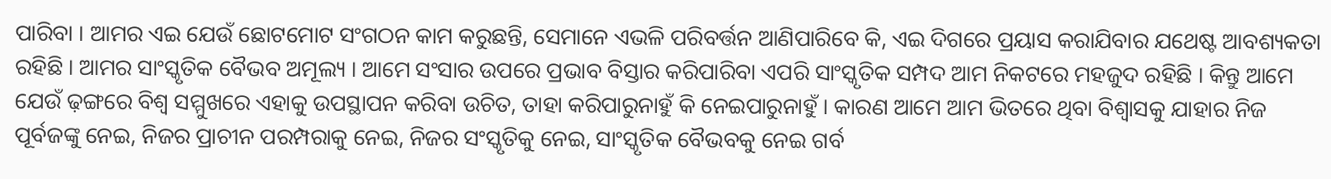ପାରିବା । ଆମର ଏଇ ଯେଉଁ ଛୋଟମୋଟ ସଂଗଠନ କାମ କରୁଛନ୍ତି, ସେମାନେ ଏଭଳି ପରିବର୍ତ୍ତନ ଆଣିପାରିବେ କି, ଏଇ ଦିଗରେ ପ୍ରୟାସ କରାଯିବାର ଯଥେଷ୍ଟ ଆବଶ୍ୟକତା ରହିଛି । ଆମର ସାଂସ୍କୃତିକ ବୈଭବ ଅମୂଲ୍ୟ । ଆମେ ସଂସାର ଉପରେ ପ୍ରଭାବ ବିସ୍ତାର କରିପାରିବା ଏପରି ସାଂସ୍କୃତିକ ସମ୍ପଦ ଆମ ନିକଟରେ ମହଜୁଦ ରହିଛି । କିନ୍ତୁ ଆମେ ଯେଉଁ ଢ଼ଙ୍ଗରେ ବିଶ୍ୱ ସମ୍ମୁଖରେ ଏହାକୁ ଉପସ୍ଥାପନ କରିବା ଉଚିତ, ତାହା କରିପାରୁନାହୁଁ କି ନେଇପାରୁନାହୁଁ । କାରଣ ଆମେ ଆମ ଭିତରେ ଥିବା ବିଶ୍ୱାସକୁ ଯାହାର ନିଜ ପୂର୍ବଜଙ୍କୁ ନେଇ, ନିଜର ପ୍ରାଚୀନ ପରମ୍ପରାକୁ ନେଇ, ନିଜର ସଂସ୍କୃତିକୁ ନେଇ, ସାଂସ୍କୃତିକ ବୈଭବକୁ ନେଇ ଗର୍ବ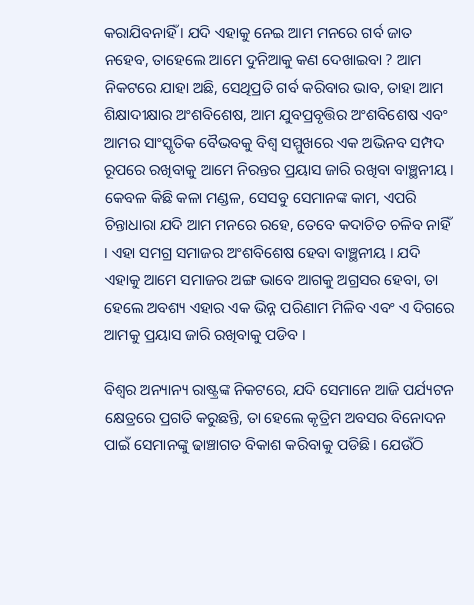କରାଯିବନାହିଁ । ଯଦି ଏହାକୁ ନେଇ ଆମ ମନରେ ଗର୍ବ ଜାତ ନହେବ, ତାହେଲେ ଆମେ ଦୁନିଆକୁ କଣ ଦେଖାଇବା ? ଆମ ନିକଟରେ ଯାହା ଅଛି, ସେଥିପ୍ରତି ଗର୍ବ କରିବାର ଭାବ, ତାହା ଆମ ଶିକ୍ଷାଦୀକ୍ଷାର ଅଂଶବିଶେଷ, ଆମ ଯୁବପ୍ରବୃତ୍ତିର ଅଂଶବିଶେଷ ଏବଂ ଆମର ସାଂସ୍କୃତିକ ବୈଭବକୁ ବିଶ୍ୱ ସମ୍ମୁଖରେ ଏକ ଅଭିନବ ସମ୍ପଦ ରୂପରେ ରଖିବାକୁ ଆମେ ନିରନ୍ତର ପ୍ରୟାସ ଜାରି ରଖିବା ବାଞ୍ଛନୀୟ । କେବଳ କିଛି କଳା ମଣ୍ଡଳ, ସେସବୁ ସେମାନଙ୍କ କାମ, ଏପରି ଚିନ୍ତାଧାରା ଯଦି ଆମ ମନରେ ରହେ, ତେବେ କଦାଚିତ ଚଳିବ ନାହିଁ । ଏହା ସମଗ୍ର ସମାଜର ଅଂଶବିଶେଷ ହେବା ବାଞ୍ଛନୀୟ । ଯଦି ଏହାକୁ ଆମେ ସମାଜର ଅଙ୍ଗ ଭାବେ ଆଗକୁ ଅଗ୍ରସର ହେବା, ତା ହେଲେ ଅବଶ୍ୟ ଏହାର ଏକ ଭିନ୍ନ ପରିଣାମ ମିଳିବ ଏବଂ ଏ ଦିଗରେ ଆମକୁ ପ୍ରୟାସ ଜାରି ରଖିବାକୁ ପଡିବ ।

ବିଶ୍ୱର ଅନ୍ୟାନ୍ୟ ରାଷ୍ଟ୍ରଙ୍କ ନିକଟରେ, ଯଦି ସେମାନେ ଆଜି ପର୍ଯ୍ୟଟନ କ୍ଷେତ୍ରରେ ପ୍ରଗତି କରୁଛନ୍ତି, ତା ହେଲେ କୃତ୍ରିମ ଅବସର ବିନୋଦନ ପାଇଁ ସେମାନଙ୍କୁ ଢାଞ୍ଚାଗତ ବିକାଶ କରିବାକୁ ପଡିଛି । ଯେଉଁଠି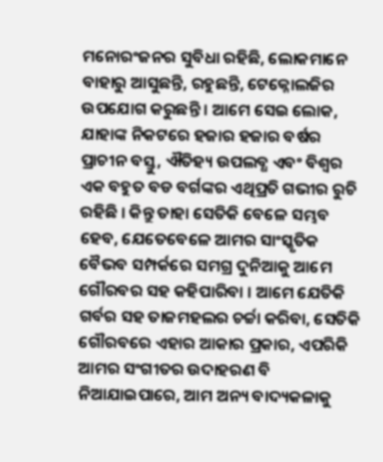ମନୋରଂଜନର ସୁବିଧା ରହିଛି, ଲୋକମାନେ ବାହାରୁ ଆସୁଛନ୍ତି, ରହୁଛନ୍ତି, ଟେକ୍ନୋଲଜିର ଉପଯୋଗ କରୁଛନ୍ତି । ଆମେ ସେଇ ଲୋକ, ଯାହାଙ୍କ ନିକଟରେ ହଜାର ହଜାର ବର୍ଷର ପ୍ରାଚୀନ ବସ୍ତୁ, ଐତିହ୍ୟ ଉପଲବ୍ଧ ଏବଂ ବିଶ୍ୱର ଏକ ବହୁତ ବଡ ବର୍ଗଙ୍କର ଏଥିପ୍ରତି ଗଭୀର ରୁଚି ରହିଛି । କିନ୍ତୁ ତାହା ସେତିକି ବେଳେ ସମ୍ଭବ ହେବ, ଯେତେବେଳେ ଆମର ସାଂସ୍କୃତିକ ବୈଭବ ସମ୍ପର୍କରେ ସମଗ୍ର ଦୁନିଆକୁ ଆମେ ଗୌରବର ସହ କହିପାରିବା । ଆମେ ଯେତିକି ଗର୍ବର ସହ ତାଜମହଲର ଚର୍ଚ୍ଚା କରିବା, ସେତିକି ଗୌରବରେ ଏହାର ଆକାର ପ୍ରକାର, ଏପରିକି ଆମର ସଂଗୀତର ଉଦାହରଣ ବି ନିଆଯାଇପାରେ, ଆମ ଅନ୍ୟ ବାଦ୍ୟକଳାକୁ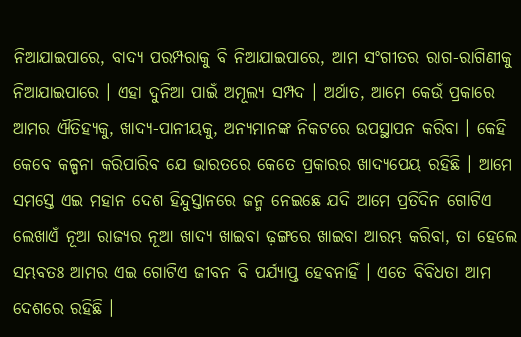ନିଆଯାଇପାରେ, ବାଦ୍ୟ ପରମ୍ପରାକୁ ବି ନିଆଯାଇପାରେ, ଆମ ସଂଗୀତର ରାଗ-ରାଗିଣୀକୁ ନିଆଯାଇପାରେ । ଏହା ଦୁନିଆ ପାଇଁ ଅମୂଲ୍ୟ ସମ୍ପଦ । ଅର୍ଥାତ, ଆମେ କେଉଁ ପ୍ରକାରେ ଆମର ଐତିହ୍ୟକୁ, ଖାଦ୍ୟ-ପାନୀୟକୁ, ଅନ୍ୟମାନଙ୍କ ନିକଟରେ ଉପସ୍ଥାପନ କରିବା । କେହି କେବେ କଳ୍ପନା କରିପାରିବ ଯେ ଭାରତରେ କେତେ ପ୍ରକାରର ଖାଦ୍ୟପେୟ ରହିଛି । ଆମେ ସମସ୍ତେ ଏଇ ମହାନ ଦେଶ ହିନ୍ଦୁସ୍ତାନରେ ଜନ୍ମ ନେଇଛେ ଯଦି ଆମେ ପ୍ରତିଦିନ ଗୋଟିଏ ଲେଖାଏଁ ନୂଆ ରାଜ୍ୟର ନୂଆ ଖାଦ୍ୟ ଖାଇବା ଢ଼ଙ୍ଗରେ ଖାଇବା ଆରମ୍ଭ କରିବା, ତା ହେଲେ ସମ୍ଭବତଃ ଆମର ଏଇ ଗୋଟିଏ ଜୀବନ ବି ପର୍ଯ୍ୟାପ୍ତ ହେବନାହିଁ । ଏତେ ବିବିଧତା ଆମ ଦେଶରେ ରହିଛି ।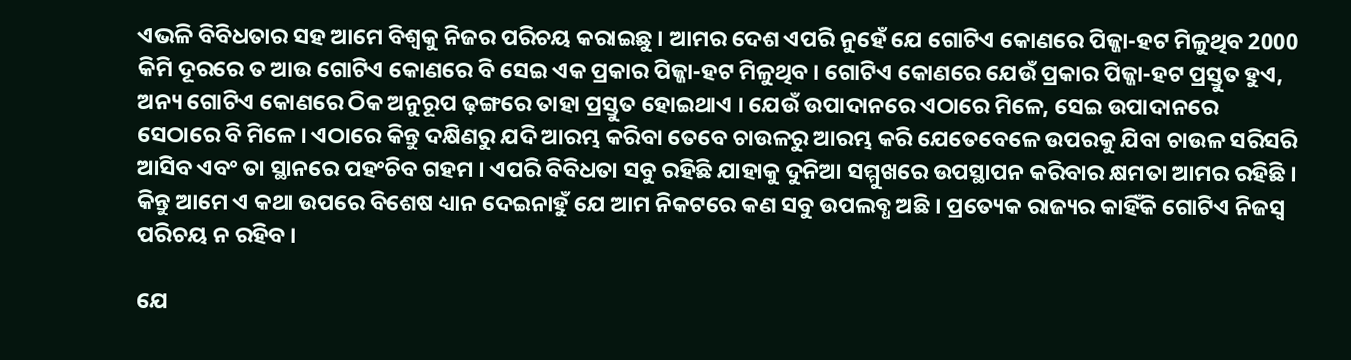ଏଭଳି ବିବିଧତାର ସହ ଆମେ ବିଶ୍ୱକୁ ନିଜର ପରିଚୟ କରାଇଛୁ । ଆମର ଦେଶ ଏପରି ନୁହେଁ ଯେ ଗୋଟିଏ କୋଣରେ ପିଜ୍ଜା-ହଟ ମିଳୁଥିବ 2000 କିମି ଦୂରରେ ତ ଆଉ ଗୋଟିଏ କୋଣରେ ବି ସେଇ ଏକ ପ୍ରକାର ପିଜ୍ଜା-ହଟ ମିଳୁଥିବ । ଗୋଟିଏ କୋଣରେ ଯେଉଁ ପ୍ରକାର ପିଜ୍ଜା-ହଟ ପ୍ରସ୍ତୁତ ହୁଏ, ଅନ୍ୟ ଗୋଟିଏ କୋଣରେ ଠିକ ଅନୁରୂପ ଢ଼ଙ୍ଗରେ ତାହା ପ୍ରସ୍ତୁତ ହୋଇଥାଏ । ଯେଉଁ ଉପାଦାନରେ ଏଠାରେ ମିଳେ, ସେଇ ଉପାଦାନରେ ସେଠାରେ ବି ମିଳେ । ଏଠାରେ କିନ୍ତୁ ଦକ୍ଷିଣରୁ ଯଦି ଆରମ୍ଭ କରିବା ତେବେ ଚାଉଳରୁ ଆରମ୍ଭ କରି ଯେତେବେଳେ ଉପରକୁ ଯିବା ଚାଉଳ ସରିସରି ଆସିବ ଏବଂ ତା ସ୍ଥାନରେ ପହଂଚିବ ଗହମ । ଏପରି ବିବିଧତା ସବୁ ରହିଛି ଯାହାକୁ ଦୁନିଆ ସମ୍ମୁଖରେ ଉପସ୍ଥାପନ କରିବାର କ୍ଷମତା ଆମର ରହିଛି । କିନ୍ତୁ ଆମେ ଏ କଥା ଉପରେ ବିଶେଷ ଧ୍ୟାନ ଦେଇନାହୁଁ ଯେ ଆମ ନିକଟରେ କଣ ସବୁ ଉପଲବ୍ଧ ଅଛି । ପ୍ରତ୍ୟେକ ରାଜ୍ୟର କାହିଁକି ଗୋଟିଏ ନିଜସ୍ୱ ପରିଚୟ ନ ରହିବ ।

ଯେ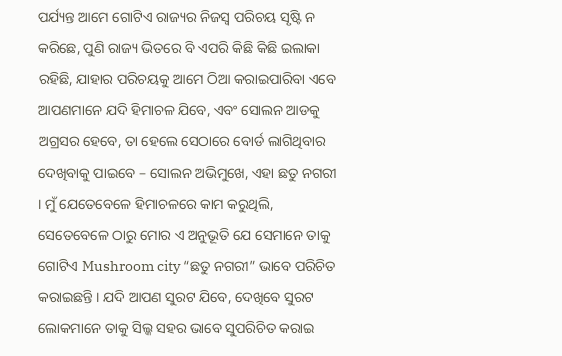ପର୍ଯ୍ୟନ୍ତ ଆମେ ଗୋଟିଏ ରାଜ୍ୟର ନିଜସ୍ୱ ପରିଚୟ ସୃଷ୍ଟି ନ କରିଛେ, ପୁଣି ରାଜ୍ୟ ଭିତରେ ବି ଏପରି କିଛି କିଛି ଇଲାକା ରହିଛି, ଯାହାର ପରିଚୟକୁ ଆମେ ଠିଆ କରାଇପାରିବା ଏବେ ଆପଣମାନେ ଯଦି ହିମାଚଳ ଯିବେ, ଏବଂ ସୋଲନ ଆଡକୁ ଅଗ୍ରସର ହେବେ, ତା ହେଲେ ସେଠାରେ ବୋର୍ଡ ଲାଗିଥିବାର ଦେଖିବାକୁ ପାଇବେ – ସୋଲନ ଅଭିମୁଖେ, ଏହା ଛତୁ ନଗରୀ । ମୁଁ ଯେତେବେଳେ ହିମାଚଳରେ କାମ କରୁଥିଲି, ସେତେବେଳେ ଠାରୁ ମୋର ଏ ଅନୁଭୂତି ଯେ ସେମାନେ ତାକୁ ଗୋଟିଏ Mushroom city “ଛତୁ ନଗରୀ” ଭାବେ ପରିଚିତ କରାଇଛନ୍ତି । ଯଦି ଆପଣ ସୁରଟ ଯିବେ, ଦେଖିବେ ସୁରଟ ଲୋକମାନେ ତାକୁ ସିଲ୍କ ସହର ଭାବେ ସୁପରିଚିତ କରାଇ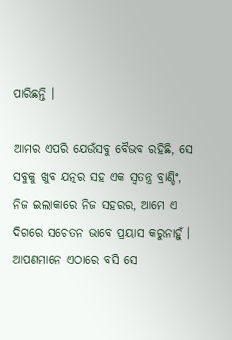ପାରିଛନ୍ତି ।

ଆମର ଏପରି ଯେଉଁସବୁ ବୈଭବ ରହିଛି, ସେ ସବୁକୁ ଖୁବ ଯତ୍ନର ସହ ଏକ ସ୍ୱତନ୍ତ୍ର ବ୍ରାଣ୍ଡିଂ, ନିଜ ଇଲାକାରେ ନିଜ ସହରର, ଆମେ ଏ ଦିଗରେ ସଚେତନ ଭାବେ ପ୍ରୟାସ କରୁନାହୁଁ । ଆପଣମାନେ ଏଠାରେ ବସି ସେ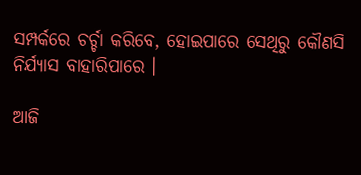ସମ୍ପର୍କରେ ଚର୍ଚ୍ଚା କରିବେ, ହୋଇପାରେ ସେଥିରୁ କୌଣସି ନିର୍ଯ୍ୟାସ ବାହାରିପାରେ ।

ଆଜି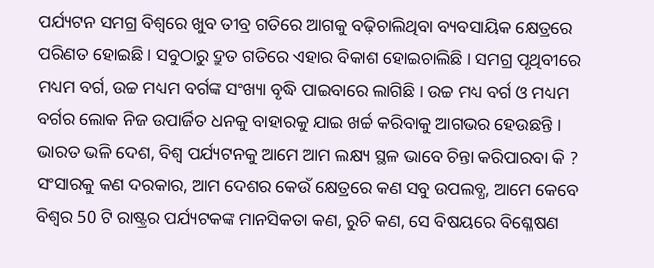ପର୍ଯ୍ୟଟନ ସମଗ୍ର ବିଶ୍ୱରେ ଖୁବ ତୀବ୍ର ଗତିରେ ଆଗକୁ ବଢ଼ିଚାଲିଥିବା ବ୍ୟବସାୟିକ କ୍ଷେତ୍ରରେ ପରିଣତ ହୋଇଛି । ସବୁଠାରୁ ଦ୍ରୁତ ଗତିରେ ଏହାର ବିକାଶ ହୋଇଚାଲିଛି । ସମଗ୍ର ପୃଥିବୀରେ ମଧ୍ୟମ ବର୍ଗ, ଉଚ୍ଚ ମଧ୍ୟମ ବର୍ଗଙ୍କ ସଂଖ୍ୟା ବୃଦ୍ଧି ପାଇବାରେ ଲାଗିଛି । ଉଚ୍ଚ ମଧ୍ୟ ବର୍ଗ ଓ ମଧ୍ୟମ ବର୍ଗର ଲୋକ ନିଜ ଉପାର୍ଜିତ ଧନକୁ ବାହାରକୁ ଯାଇ ଖର୍ଚ୍ଚ କରିବାକୁ ଆଗଭର ହେଉଛନ୍ତି । ଭାରତ ଭଳି ଦେଶ, ବିଶ୍ୱ ପର୍ଯ୍ୟଟନକୁ ଆମେ ଆମ ଲକ୍ଷ୍ୟ ସ୍ଥଳ ଭାବେ ଚିନ୍ତା କରିପାରବା କି ? ସଂସାରକୁ କଣ ଦରକାର, ଆମ ଦେଶର କେଉଁ କ୍ଷେତ୍ରରେ କଣ ସବୁ ଉପଲବ୍ଧ, ଆମେ କେବେ ବିଶ୍ୱର 50 ଟି ରାଷ୍ଟ୍ରର ପର୍ଯ୍ୟଟକଙ୍କ ମାନସିକତା କଣ, ରୁଚି କଣ, ସେ ବିଷୟରେ ବିଶ୍ଳେଷଣ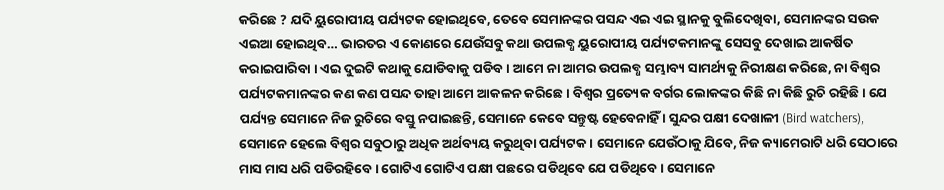କରିଛେ ? ଯଦି ୟୁରୋପୀୟ ପର୍ଯ୍ୟଟକ ହୋଇଥିବେ, ତେବେ ସେମାନଙ୍କର ପସନ୍ଦ ଏଇ ଏଇ ସ୍ଥାନକୁ ବୁଲିଦେଖିବା, ସେମାନଙ୍କର ସଉକ ଏଇଆ ହୋଇଥିବ… ଭାରତର ଏ କୋଣରେ ଯେଉଁସବୁ କଥା ଉପଲବ୍ଧ ୟୁରୋପୀୟ ପର୍ଯ୍ୟଟକମାନଙ୍କୁ ସେସବୁ ଦେଖାଇ ଆକର୍ଷିତ କରାଇପାରିବା । ଏଇ ଦୁଇଟି କଥାକୁ ଯୋଡିବାକୁ ପଡିବ । ଆମେ ନା ଆମର ଉପଲବ୍ଧ ସମ୍ଭାବ୍ୟ ସାମର୍ଥ୍ୟକୁ ନିରୀକ୍ଷଣ କରିଛେ, ନା ବିଶ୍ୱର ପର୍ଯ୍ୟଟକମାନଙ୍କର କଣ କଣ ପସନ୍ଦ ତାହା ଆମେ ଆକଳନ କରିଛେ । ବିଶ୍ୱର ପ୍ରତ୍ୟେକ ବର୍ଗର ଲୋକଙ୍କର କିଛି ନା କିଛି ରୁଚି ରହିଛି । ଯେ ପର୍ଯ୍ୟନ୍ତ ସେମାନେ ନିଜ ରୁଚିରେ ବସ୍ତୁ ନପାଇଛନ୍ତି, ସେମାନେ କେବେ ସନ୍ତୁଷ୍ଟ ହେବେନାହିଁ । ସୁନ୍ଦର ପକ୍ଷୀ ଦେଖାଳୀ (Bird watchers), ସେମାନେ ହେଲେ ବିଶ୍ୱର ସବୁଠାରୁ ଅଧିକ ଅର୍ଥବ୍ୟୟ କରୁଥିବା ପର୍ଯ୍ୟଟକ । ସେମାନେ ଯେଉଁଠାକୁ ଯିବେ, ନିଜ କ୍ୟାମେରାଟି ଧରି ସେଠାରେ ମାସ ମାସ ଧରି ପଡିରହିବେ । ଗୋଟିଏ ଗୋଟିଏ ପକ୍ଷୀ ପଛରେ ପଡିଥିବେ ଯେ ପଡିଥିବେ । ସେମାନେ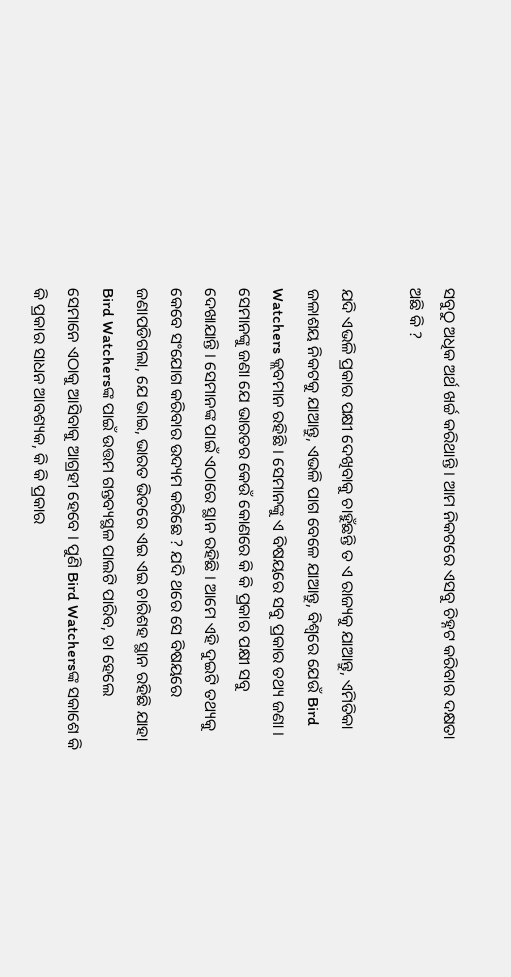ସବୁଠୁ ଅଧିକ ଅର୍ଥ ଖର୍ଚ୍ଚ କରିଥାନ୍ତି । ଆମ ନିକଟରେ ଏସବୁ ଚିହ୍ନଟ କରିବାର ଦକ୍ଷତା ଅଛି କି ?

ଯଦି ଏଭଳି ପ୍ରକାର ପକ୍ଷୀ ଦେଖିବାକୁ ଚାହୁଁଛନ୍ତି ତ ଏ ରାଜ୍ୟକୁ ଯାଆନ୍ତୁ, ଏମିତିକା ଜଳାଶୟ ନିକଟକୁ ଯାଆନ୍ତୁ, ଏଭଳି ପାଗ ବେଳେ ଯାଆନ୍ତୁ, ବିଶ୍ୱରେ ଯେଉଁ Bird Watchers କ୍ଲବମାନ ରହିଛି । ସେମାନଙ୍କୁ ଏ ବିଷୟରେ ସବୁ ପ୍ରକାର ତଥ୍ୟ ଜଣା । ସେମାନଙ୍କୁ ଜଣା ଯେ ଭାରତର କେଉଁ କୋଣରେ କି କି ପ୍ରକାର ପକ୍ଷୀ ସବୁ ଦେଖାଯାନ୍ତି । ସେମାନଙ୍କ ପାଇଁ ଏଠାରେ ସ୍ଥାନ ରହିଛି । ଆମେ ଏହି ଦୁଇଟି ତଥ୍ୟକୁ କେବେ ସଂଯୋଗ କରିବାର ଉଦ୍ୟମ କରିଛେ ? ଯଦି ଥରେ ସେ ବିଷୟରେ ଜଣାପଡିଗଲା, ଯେ ଭାଇ, ଭାରତ ଭିତରେ ଏଇ ଏଇ ଚାରିଶହ ସ୍ଥାନ ରହିଛି ଯାହା Bird Watchersଙ୍କ ପାଇଁ ଉତ୍ତମ ଗନ୍ତବ୍ୟସ୍ଥଳ ପାଲଟି ପାରିବ, ତା ହେଲେ ସେମାନେ ଏଠାକୁ ଆସିବାକୁ ଆଗ୍ରହୀ ହେବେ । ପୁଣି Bird Watchersଙ୍କ ସକାଶେ କି କି ପ୍ରକାର ସାଧନ ଆବଶ୍ୟକ, କି କି ପ୍ରକାର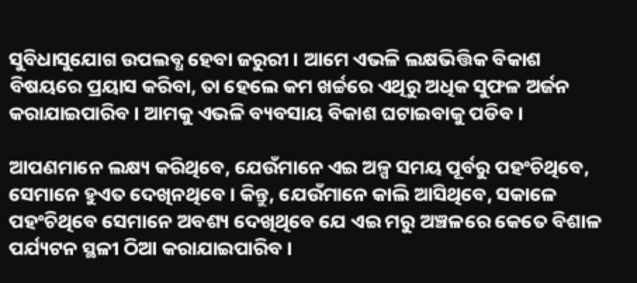ସୁବିଧାସୁଯୋଗ ଉପଲବ୍ଧ ହେବା ଜରୁରୀ । ଆମେ ଏଭଳି ଲକ୍ଷଭିତ୍ତିକ ବିକାଶ ବିଷୟରେ ପ୍ରୟାସ କରିବା, ତା ହେଲେ କମ ଖର୍ଚ୍ଚରେ ଏଥିରୁ ଅଧିକ ସୁଫଳ ଅର୍ଜନ କରାଯାଇପାରିବ । ଆମକୁ ଏଭଳି ବ୍ୟବସାୟ ବିକାଶ ଘଟାଇବାକୁ ପଡିବ ।

ଆପଣମାନେ ଲକ୍ଷ୍ୟ କରିଥିବେ, ଯେଉଁମାନେ ଏଇ ଅଳ୍ପ ସମୟ ପୂର୍ବରୁ ପହଂଚିଥିବେ, ସେମାନେ ହୁଏତ ଦେଖିନଥିବେ । କିନ୍ତୁ, ଯେଉଁମାନେ କାଲି ଆସିଥିବେ, ସକାଳେ ପହଂଚିଥିବେ ସେମାନେ ଅବଶ୍ୟ ଦେଖିଥିବେ ଯେ ଏଇ ମରୁ ଅଞ୍ଚଳରେ କେତେ ବିଶାଳ ପର୍ଯ୍ୟଟନ ସ୍ଥଳୀ ଠିଆ କରାଯାଇପାରିବ ।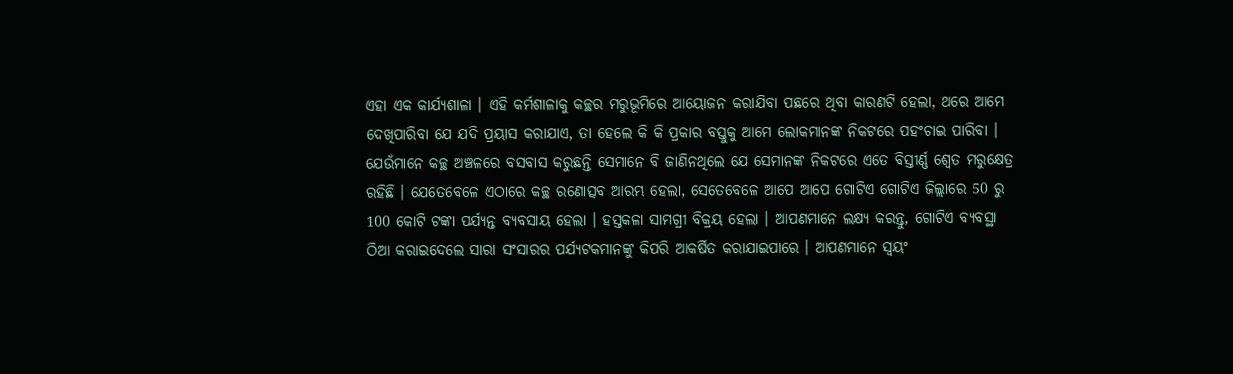ଏହା ଏକ କାର୍ଯ୍ୟଶାଳା । ଏହି କର୍ମଶାଳାକୁ କଚ୍ଛର ମରୁଭୂମିରେ ଆୟୋଜନ କରାଯିବା ପଛରେ ଥିବା କାରଣଟି ହେଲା, ଥରେ ଆମେ ଦେଖିପାରିବା ଯେ ଯଦି ପ୍ରୟାସ କରାଯାଏ, ତା ହେଲେ କି କି ପ୍ରକାର ବସ୍ତୁକୁ ଆମେ ଲୋକମାନଙ୍କ ନିକଟରେ ପହଂଚାଇ ପାରିବା । ଯେଉଁମାନେ କଚ୍ଛ ଅଞ୍ଚଳରେ ବସବାସ କରୁଛନ୍ତି ସେମାନେ ବି ଜାଣିନଥିଲେ ଯେ ସେମାନଙ୍କ ନିକଟରେ ଏତେ ବିସ୍ତୀର୍ଣ୍ଣ ଶ୍ୱେତ ମରୁକ୍ଷେତ୍ର ରହିଛି । ଯେତେବେଳେ ଏଠାରେ କଚ୍ଛ ରଣୋତ୍ସବ ଆରମ୍ଭ ହେଲା, ସେତେବେଳେ ଆପେ ଆପେ ଗୋଟିଏ ଗୋଟିଏ ଜିଲ୍ଲାରେ 50 ରୁ 100 କୋଟି ଟଙ୍କା ପର୍ଯ୍ୟନ୍ତ ବ୍ୟବସାୟ ହେଲା । ହସ୍ତକଳା ସାମଗ୍ରୀ ବିକ୍ରୟ ହେଲା । ଆପଣମାନେ ଲକ୍ଷ୍ୟ କରନ୍ତୁ, ଗୋଟିଏ ବ୍ୟବସ୍ଥା ଠିଆ କରାଇଦେଲେ ସାରା ସଂସାରର ପର୍ଯ୍ୟଟକମାନଙ୍କୁ କିପରି ଆକର୍ଷିତ କରାଯାଇପାରେ । ଆପଣମାନେ ସ୍ୱୟଂ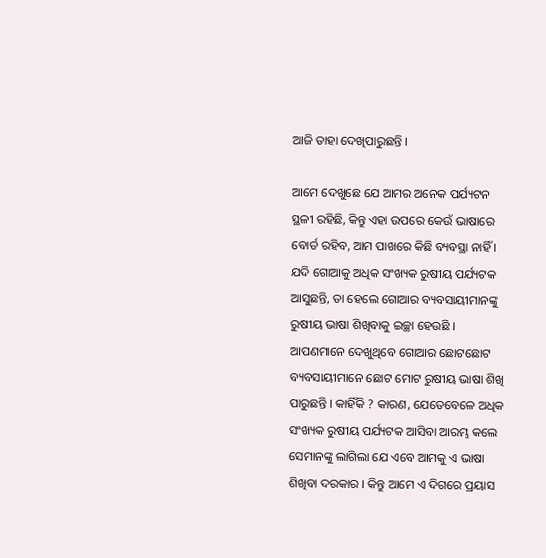ଆଜି ତାହା ଦେଖିପାରୁଛନ୍ତି ।

ଆମେ ଦେଖୁଛେ ଯେ ଆମର ଅନେକ ପର୍ଯ୍ୟଟନ ସ୍ଥଳୀ ରହିଛି, କିନ୍ତୁ ଏହା ଉପରେ କେଉଁ ଭାଷାରେ ବୋର୍ଡ ରହିବ, ଆମ ପାଖରେ କିଛି ବ୍ୟବସ୍ଥା ନାହିଁ । ଯଦି ଗୋଆକୁ ଅଧିକ ସଂଖ୍ୟକ ରୁଷୀୟ ପର୍ଯ୍ୟଟକ ଆସୁଛନ୍ତି, ତା ହେଲେ ଗୋଆର ବ୍ୟବସାୟୀମାନଙ୍କୁ ରୁଷୀୟ ଭାଷା ଶିଖିବାକୁ ଇଚ୍ଛା ହେଉଛି । ଆପଣମାନେ ଦେଖୁଥିବେ ଗୋଆର ଛୋଟଛୋଟ ବ୍ୟବସାୟୀମାନେ ଛୋଟ ମୋଟ ରୁଷୀୟ ଭାଷା ଶିଖି ପାରୁଛନ୍ତି । କାହିଁକି ? କାରଣ, ଯେତେବେଳେ ଅଧିକ ସଂଖ୍ୟକ ରୁଷୀୟ ପର୍ଯ୍ୟଟକ ଆସିବା ଆରମ୍ଭ କଲେ ସେମାନଙ୍କୁ ଲାଗିଲା ଯେ ଏବେ ଆମକୁ ଏ ଭାଷା ଶିଖିବା ଦରକାର । କିନ୍ତୁ ଆମେ ଏ ଦିଗରେ ପ୍ରୟାସ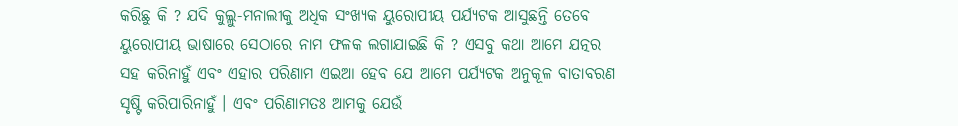କରିଛୁ କି ? ଯଦି କୁଲ୍ଲୁ-ମନାଲୀକୁ ଅଧିକ ସଂଖ୍ୟକ ୟୁରୋପୀୟ ପର୍ଯ୍ୟଟକ ଆସୁଛନ୍ତି ତେବେ ୟୁରୋପୀୟ ଭାଷାରେ ସେଠାରେ ନାମ ଫଳକ ଲଗାଯାଇଛି କି ? ଏସବୁ କଥା ଆମେ ଯତ୍ନର ସହ କରିନାହୁଁ ଏବଂ ଏହାର ପରିଣାମ ଏଇଆ ହେବ ଯେ ଆମେ ପର୍ଯ୍ୟଟକ ଅନୁକୂଳ ବାତାବରଣ ସୃଷ୍ଟି କରିପାରିନାହୁଁ । ଏବଂ ପରିଣାମତଃ ଆମକୁ ଯେଉଁ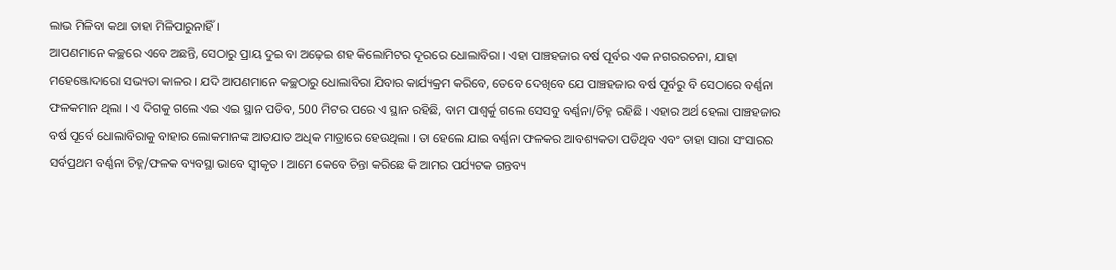ଲାଭ ମିଳିବା କଥା ତାହା ମିଳିପାରୁନାହିଁ ।
ଆପଣମାନେ କଚ୍ଛରେ ଏବେ ଅଛନ୍ତି, ସେଠାରୁ ପ୍ରାୟ ଦୁଇ ବା ଅଢ଼େଇ ଶହ କିଲୋମିଟର ଦୂରରେ ଧୋଲାବିରା । ଏହା ପାଞ୍ଚହଜାର ବର୍ଷ ପୂର୍ବର ଏକ ନଗରରଚନା, ଯାହା ମହେଞ୍ଜୋଦାରୋ ସଭ୍ୟତା କାଳର । ଯଦି ଆପଣମାନେ କଚ୍ଛଠାରୁ ଧୋଲାବିରା ଯିବାର କାର୍ଯ୍ୟକ୍ରମ କରିବେ, ତେବେ ଦେଖିବେ ଯେ ପାଞ୍ଚହଜାର ବର୍ଷ ପୂର୍ବରୁ ବି ସେଠାରେ ବର୍ଣ୍ଣନା ଫଳକମାନ ଥିଲା । ଏ ଦିଗକୁ ଗଲେ ଏଇ ଏଇ ସ୍ଥାନ ପଡିବ, 500 ମିଟର ପରେ ଏ ସ୍ଥାନ ରହିଛି, ବାମ ପାଶ୍ୱର୍କୁ ଗଲେ ସେସବୁ ବର୍ଣ୍ଣନା/ଚିହ୍ନ ରହିଛି । ଏହାର ଅର୍ଥ ହେଲା ପାଞ୍ଚହଜାର ବର୍ଷ ପୂର୍ବେ ଧୋଲାବିରାକୁ ବାହାର ଲୋକମାନଙ୍କ ଆତଯାତ ଅଧିକ ମାତ୍ରାରେ ହେଉଥିଲା । ତା ହେଲେ ଯାଇ ବର୍ଣ୍ଣନା ଫଳକର ଆବଶ୍ୟକତା ପଡିଥିବ ଏବଂ ତାହା ସାରା ସଂସାରର ସର୍ବପ୍ରଥମ ବର୍ଣ୍ଣନା ଚିହ୍ନ/ଫଳକ ବ୍ୟବସ୍ଥା ଭାବେ ସ୍ୱୀକୃତ । ଆମେ କେବେ ଚିନ୍ତା କରିଛେ କି ଆମର ପର୍ଯ୍ୟଟକ ଗନ୍ତବ୍ୟ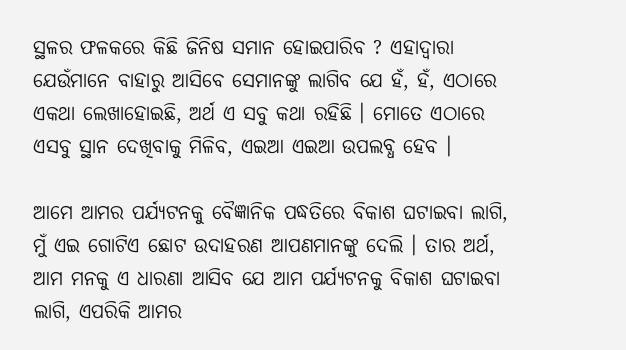ସ୍ଥଳର ଫଳକରେ କିଛି ଜିନିଷ ସମାନ ହୋଇପାରିବ ? ଏହାଦ୍ୱାରା ଯେଉଁମାନେ ବାହାରୁ ଆସିବେ ସେମାନଙ୍କୁ ଲାଗିବ ଯେ ହଁ, ହଁ, ଏଠାରେ ଏକଥା ଲେଖାହୋଇଛି, ଅର୍ଥ ଏ ସବୁ କଥା ରହିଛି । ମୋତେ ଏଠାରେ ଏସବୁ ସ୍ଥାନ ଦେଖିବାକୁ ମିଳିବ, ଏଇଆ ଏଇଆ ଉପଲବ୍ଧ ହେବ ।

ଆମେ ଆମର ପର୍ଯ୍ୟଟନକୁ ବୈଜ୍ଞାନିକ ପଦ୍ଧତିରେ ବିକାଶ ଘଟାଇବା ଲାଗି, ମୁଁ ଏଇ ଗୋଟିଏ ଛୋଟ ଉଦାହରଣ ଆପଣମାନଙ୍କୁ ଦେଲି । ତାର ଅର୍ଥ, ଆମ ମନକୁ ଏ ଧାରଣା ଆସିବ ଯେ ଆମ ପର୍ଯ୍ୟଟନକୁ ବିକାଶ ଘଟାଇବା ଲାଗି, ଏପରିକି ଆମର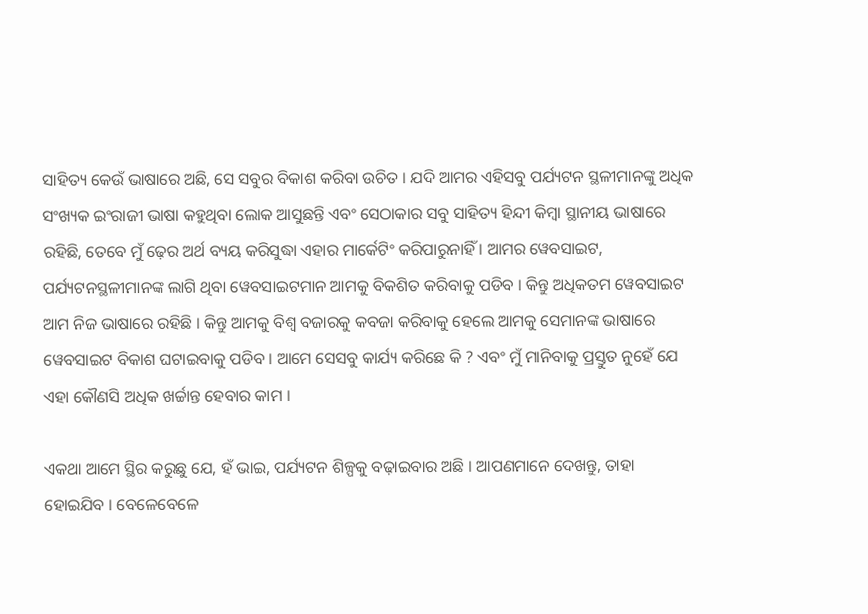ସାହିତ୍ୟ କେଉଁ ଭାଷାରେ ଅଛି, ସେ ସବୁର ବିକାଶ କରିବା ଉଚିତ । ଯଦି ଆମର ଏହିସବୁ ପର୍ଯ୍ୟଟନ ସ୍ଥଳୀମାନଙ୍କୁ ଅଧିକ ସଂଖ୍ୟକ ଇଂରାଜୀ ଭାଷା କହୁଥିବା ଲୋକ ଆସୁଛନ୍ତି ଏବଂ ସେଠାକାର ସବୁ ସାହିତ୍ୟ ହିନ୍ଦୀ କିମ୍ବା ସ୍ଥାନୀୟ ଭାଷାରେ ରହିଛି, ତେବେ ମୁଁ ଢ଼େର ଅର୍ଥ ବ୍ୟୟ କରିସୁଦ୍ଧା ଏହାର ମାର୍କେଟିଂ କରିପାରୁନାହିଁ । ଆମର ୱେବସାଇଟ, ପର୍ଯ୍ୟଟନସ୍ଥଳୀମାନଙ୍କ ଲାଗି ଥିବା ୱେବସାଇଟମାନ ଆମକୁ ବିକଶିତ କରିବାକୁ ପଡିବ । କିନ୍ତୁ ଅଧିକତମ ୱେବସାଇଟ ଆମ ନିଜ ଭାଷାରେ ରହିଛି । କିନ୍ତୁ ଆମକୁ ବିଶ୍ୱ ବଜାରକୁ କବଜା କରିବାକୁ ହେଲେ ଆମକୁ ସେମାନଙ୍କ ଭାଷାରେ ୱେବସାଇଟ ବିକାଶ ଘଟାଇବାକୁ ପଡିବ । ଆମେ ସେସବୁ କାର୍ଯ୍ୟ କରିଛେ କି ? ଏବଂ ମୁଁ ମାନିବାକୁ ପ୍ରସ୍ତୁତ ନୁହେଁ ଯେ ଏହା କୌଣସି ଅଧିକ ଖର୍ଚ୍ଚାନ୍ତ ହେବାର କାମ ।

ଏକଥା ଆମେ ସ୍ଥିର କରୁଛୁ ଯେ, ହଁ ଭାଇ, ପର୍ଯ୍ୟଟନ ଶିଳ୍ପକୁ ବଢ଼ାଇବାର ଅଛି । ଆପଣମାନେ ଦେଖନ୍ତୁ, ତାହା ହୋଇଯିବ । ବେଳେବେଳେ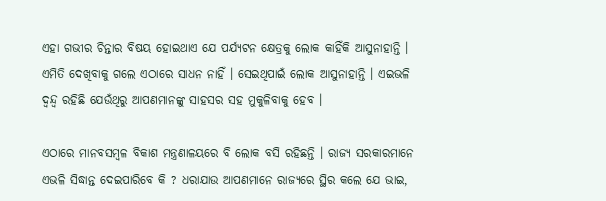ଏହା ଗଭୀର ଚିନ୍ତାର ବିଷୟ ହୋଇଥାଏ ଯେ ପର୍ଯ୍ୟଟନ କ୍ଷେତ୍ରକୁ ଲୋକ କାହିଁକି ଆସୁନାହାନ୍ତି । ଏମିତି ଦେଖିବାକୁ ଗଲେ ଏଠାରେ ସାଧନ ନାହିଁ । ସେଇଥିପାଇଁ ଲୋକ ଆସୁନାହାନ୍ତି । ଏଇଭଳି ଦ୍ୱନ୍ଦ୍ୱ ରହିଛି ଯେଉଁଥିରୁ ଆପଣମାନଙ୍କୁ ସାହସର ସହ ମୁକୁଳିବାକୁ ହେବ ।

ଏଠାରେ ମାନବସମ୍ବଳ ବିକାଶ ମନ୍ତ୍ରଣାଳୟରେ ବି ଲୋକ ବସି ରହିଛନ୍ତି । ରାଜ୍ୟ ସରକାରମାନେ ଏଭଳି ସିଦ୍ଧାନ୍ତ ଦେଇପାରିବେ କି ? ଧରାଯାଉ ଆପଣମାନେ ରାଜ୍ୟରେ ସ୍ଥିର କଲେ ଯେ ଭାଇ,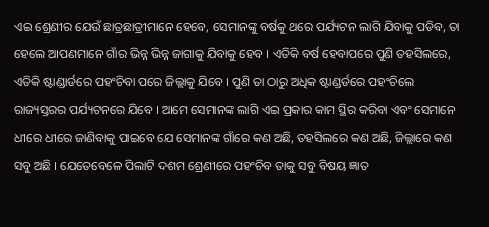ଏଇ ଶ୍ରେଣୀର ଯେଉଁ ଛାତ୍ରଛାତ୍ରୀମାନେ ହେବେ, ସେମାନଙ୍କୁ ବର୍ଷକୁ ଥରେ ପର୍ଯ୍ୟଟନ ଲାଗି ଯିବାକୁ ପଡିବ, ତା ହେଲେ ଆପଣମାନେ ଗାଁର ଭିନ୍ନ ଭିନ୍ନ ଜାଗାକୁ ଯିବାକୁ ହେବ । ଏତିକି ବର୍ଷ ହେବାପରେ ପୁଣି ତହସିଲରେ, ଏତିକି ଷ୍ଟାଣ୍ଡାର୍ଡରେ ପହଂଚିବା ପରେ ଜିଲ୍ଲାକୁ ଯିବେ । ପୁଣି ତା ଠାରୁ ଅଧିକ ଷ୍ଟାଣ୍ଡର୍ଡରେ ପହଂଚିଲେ ରାଜ୍ୟସ୍ତରର ପର୍ଯ୍ୟଟନରେ ଯିବେ । ଆମେ ସେମାନଙ୍କ ଲାଗି ଏଇ ପ୍ରକାର କାମ ସ୍ଥିର କରିବା ଏବଂ ସେମାନେ ଧୀରେ ଧୀରେ ଜାଣିବାକୁ ପାଇବେ ଯେ ସେମାନଙ୍କ ଗାଁରେ କଣ ଅଛି, ତହସିଲରେ କଣ ଅଛି, ଜିଲ୍ଲାରେ କଣ ସବୁ ଅଛି । ଯେତେବେଳେ ପିଲାଟି ଦଶମ ଶ୍ରେଣୀରେ ପହଂଚିବ ତାକୁ ସବୁ ବିଷୟ ଜ୍ଞାତ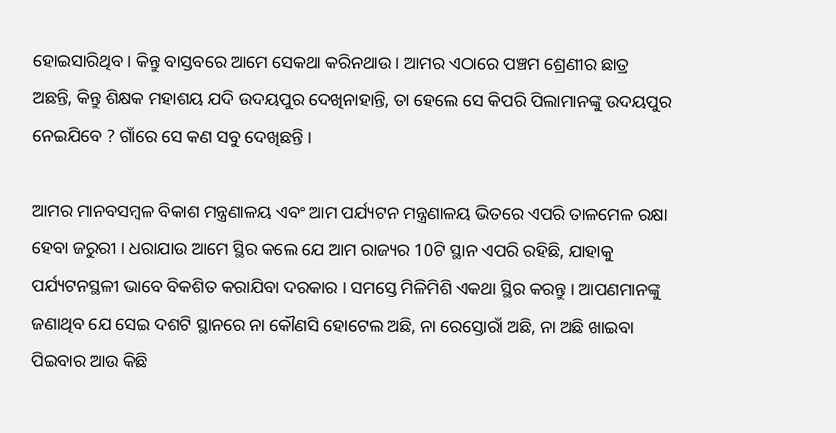ହୋଇସାରିଥିବ । କିନ୍ତୁ ବାସ୍ତବରେ ଆମେ ସେକଥା କରିନଥାଉ । ଆମର ଏଠାରେ ପଞ୍ଚମ ଶ୍ରେଣୀର ଛାତ୍ର ଅଛନ୍ତି, କିନ୍ତୁ ଶିକ୍ଷକ ମହାଶୟ ଯଦି ଉଦୟପୁର ଦେଖିନାହାନ୍ତି, ତା ହେଲେ ସେ କିପରି ପିଲାମାନଙ୍କୁ ଉଦୟପୁର ନେଇଯିବେ ? ଗାଁରେ ସେ କଣ ସବୁ ଦେଖିଛନ୍ତି ।

ଆମର ମାନବସମ୍ବଳ ବିକାଶ ମନ୍ତ୍ରଣାଳୟ ଏବଂ ଆମ ପର୍ଯ୍ୟଟନ ମନ୍ତ୍ରଣାଳୟ ଭିତରେ ଏପରି ତାଳମେଳ ରକ୍ଷା ହେବା ଜରୁରୀ । ଧରାଯାଉ ଆମେ ସ୍ଥିର କଲେ ଯେ ଆମ ରାଜ୍ୟର 10ଟି ସ୍ଥାନ ଏପରି ରହିଛି, ଯାହାକୁ ପର୍ଯ୍ୟଟନସ୍ଥଳୀ ଭାବେ ବିକଶିତ କରାଯିବା ଦରକାର । ସମସ୍ତେ ମିଳିମିଶି ଏକଥା ସ୍ଥିର କରନ୍ତୁ । ଆପଣମାନଙ୍କୁ ଜଣାଥିବ ଯେ ସେଇ ଦଶଟି ସ୍ଥାନରେ ନା କୌଣସି ହୋଟେଲ ଅଛି, ନା ରେସ୍ତୋରାଁ ଅଛି, ନା ଅଛି ଖାଇବା ପିଇବାର ଆଉ କିଛି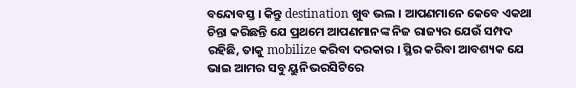ବନ୍ଦୋବସ୍ତ । କିନ୍ତୁ destination ଖୁବ ଭଲ । ଆପଣମାନେ କେବେ ଏକଥା ଚିନ୍ତା କରିଛନ୍ତି ଯେ ପ୍ରଥମେ ଆପଣମାନଙ୍କ ନିଜ ରାଜ୍ୟର ଯେଉଁ ସମ୍ପଦ ରହିଛି, ତାକୁ mobilize କରିବା ଦରକାର । ସ୍ଥିର କରିବା ଆବଶ୍ୟକ ଯେ ଭାଇ ଆମର ସବୁ ୟୁନିଭରସିଟିରେ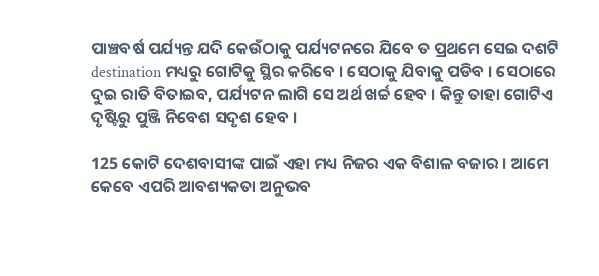ପାଞ୍ଚବର୍ଷ ପର୍ଯ୍ୟନ୍ତ ଯଦି କେଉଁଠାକୁ ପର୍ଯ୍ୟଟନରେ ଯିବେ ତ ପ୍ରଥମେ ସେଇ ଦଶଟି destination ମଧ୍ୟରୁ ଗୋଟିକୁ ସ୍ଥିର କରିବେ । ସେଠାକୁ ଯିବାକୁ ପଡିବ । ସେଠାରେ ଦୁଇ ରାତି ବିତାଇବ, ପର୍ଯ୍ୟଟନ ଲାଗି ସେ ଅର୍ଥ ଖର୍ଚ୍ଚ ହେବ । କିନ୍ତୁ ତାହା ଗୋଟିଏ ଦୃଷ୍ଟିରୁ ପୁଞ୍ଜି ନିବେଶ ସଦୃଶ ହେବ ।

125 କୋଟି ଦେଶବାସୀଙ୍କ ପାଇଁ ଏହା ମଧ୍ୟ ନିଜର ଏକ ବିଶାଳ ବଜାର । ଆମେ କେବେ ଏପରି ଆବଶ୍ୟକତା ଅନୁଭବ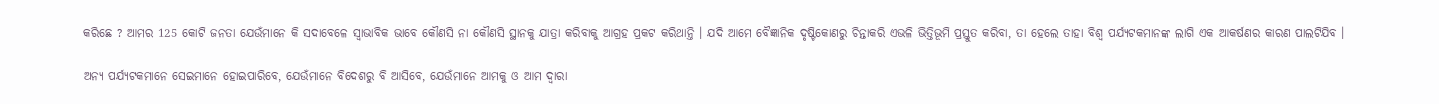କରିଛେ ? ଆମର 125 କୋଟି ଜନତା ଯେଉଁମାନେ କି ସଦାବେଳେ ସ୍ୱାଭାବିକ ଭାବେ କୌଣସି ନା କୌଣସି ସ୍ଥାନକୁ ଯାତ୍ରା କରିବାକୁ ଆଗ୍ରହ ପ୍ରକଟ କରିଥାନ୍ତି । ଯଦି ଆମେ ବୈଜ୍ଞାନିକ ଦୃଷ୍ଟିକୋଣରୁ ଚିନ୍ତାକରି ଏଭଳି ଭିତ୍ତିଭୂମି ପ୍ରସ୍ତୁତ କରିବା, ତା ହେଲେ ତାହା ବିଶ୍ୱ ପର୍ଯ୍ୟଟକମାନଙ୍କ ଲାଗି ଏକ ଆକର୍ଷଣର କାରଣ ପାଲଟିଯିବ ।

ଅନ୍ୟ ପର୍ଯ୍ୟଟକମାନେ ସେଇମାନେ ହୋଇପାରିବେ, ଯେଉଁମାନେ ବିଦେଶରୁ ବି ଆସିବେ, ଯେଉଁମାନେ ଆମକୁ ଓ ଆମ ଦ୍ୱାରା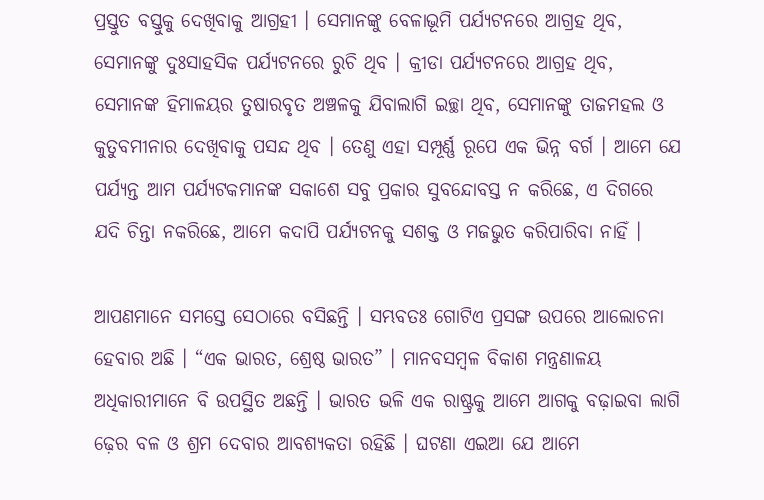ପ୍ରସ୍ତୁତ ବସ୍ତୁକୁ ଦେଖିବାକୁ ଆଗ୍ରହୀ । ସେମାନଙ୍କୁ ବେଳାଭୂମି ପର୍ଯ୍ୟଟନରେ ଆଗ୍ରହ ଥିବ, ସେମାନଙ୍କୁ ଦୁଃସାହସିକ ପର୍ଯ୍ୟଟନରେ ରୁଚି ଥିବ । କ୍ରୀଡା ପର୍ଯ୍ୟଟନରେ ଆଗ୍ରହ ଥିବ, ସେମାନଙ୍କ ହିମାଳୟର ତୁଷାରବୃତ ଅଞ୍ଚଳକୁ ଯିବାଲାଗି ଇଚ୍ଛା ଥିବ, ସେମାନଙ୍କୁ ତାଜମହଲ ଓ କୁତୁବମୀନାର ଦେଖିବାକୁ ପସନ୍ଦ ଥିବ । ତେଣୁ ଏହା ସମ୍ପୂର୍ଣ୍ଣ ରୂପେ ଏକ ଭିନ୍ନ ବର୍ଗ । ଆମେ ଯେ ପର୍ଯ୍ୟନ୍ତ ଆମ ପର୍ଯ୍ୟଟକମାନଙ୍କ ସକାଶେ ସବୁ ପ୍ରକାର ସୁବନ୍ଦୋବସ୍ତ ନ କରିଛେ, ଏ ଦିଗରେ ଯଦି ଚିନ୍ତା ନକରିଛେ, ଆମେ କଦାପି ପର୍ଯ୍ୟଟନକୁ ସଶକ୍ତ ଓ ମଜଭୁତ କରିପାରିବା ନାହିଁ ।

ଆପଣମାନେ ସମସ୍ତେ ସେଠାରେ ବସିଛନ୍ତି । ସମ୍ଭବତଃ ଗୋଟିଏ ପ୍ରସଙ୍ଗ ଉପରେ ଆଲୋଚନା ହେବାର ଅଛି । “ଏକ ଭାରତ, ଶ୍ରେଷ୍ଠ ଭାରତ” । ମାନବସମ୍ବଳ ବିକାଶ ମନ୍ତ୍ରଣାଳୟ ଅଧିକାରୀମାନେ ବି ଉପସ୍ଥିତ ଅଛନ୍ତି । ଭାରତ ଭଳି ଏକ ରାଷ୍ଟ୍ରକୁ ଆମେ ଆଗକୁ ବଢ଼ାଇବା ଲାଗି ଢ଼େର ବଳ ଓ ଶ୍ରମ ଦେବାର ଆବଶ୍ୟକତା ରହିଛି । ଘଟଣା ଏଇଆ ଯେ ଆମେ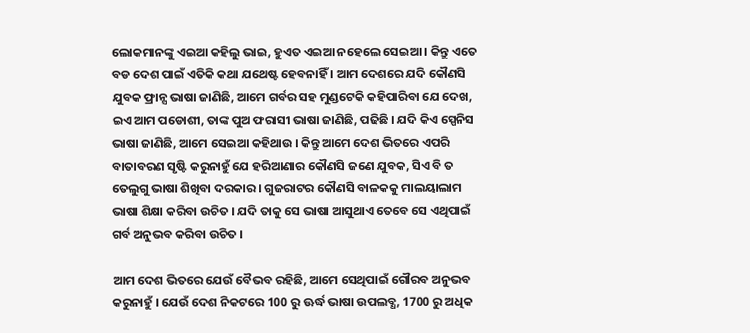ଲୋକମାନଙ୍କୁ ଏଇଆ କହିଲୁ ଭାଇ, ହୁଏତ ଏଇଆ ନହେଲେ ସେଇଆ । କିନ୍ତୁ ଏତେ ବଡ ଦେଶ ପାଇଁ ଏତିକି କଥା ଯଥେଷ୍ଟ ହେବନାହିଁ । ଆମ ଦେଶରେ ଯଦି କୌଣସି ଯୁବକ ଫ୍ରାନ୍ସ ଭାଷା ଜାଣିଛି, ଆମେ ଗର୍ବର ସହ ମୁଣ୍ଡଟେକି କହିପାରିବା ଯେ ଦେଖ, ଇଏ ଆମ ପଡୋଶୀ, ତାଙ୍କ ପୁଅ ଫରାସୀ ଭାଷା ଜାଣିଛି, ପଢିଛି । ଯଦି କିଏ ସ୍ପେନିସ ଭାଷା ଜାଣିଛି, ଆମେ ସେଇଆ କହିଥାଉ । କିନ୍ତୁ ଆମେ ଦେଶ ଭିତରେ ଏପରି ବାତାବରଣ ସୃଷ୍ଟି କରୁନାହୁଁ ଯେ ହରିଆଣାର କୌଣସି ଜଣେ ଯୁବକ, ସିଏ ବି ତ ତେଲୁଗୁ ଭାଷା ଶିଖିବା ଦରକାର । ଗୁଜରାଟର କୌଣସି ବାଳକକୁ ମାଲୟାଲାମ ଭାଷା ଶିକ୍ଷା କରିବା ଉଚିତ । ଯଦି ତାକୁ ସେ ଭାଷା ଆସୁଥାଏ ତେବେ ସେ ଏଥିପାଇଁ ଗର୍ବ ଅନୁଭବ କରିବା ଉଚିତ ।

ଆମ ଦେଶ ଭିତରେ ଯେଉଁ ବୈଭବ ରହିଛି, ଆମେ ସେଥିପାଇଁ ଗୌରବ ଅନୁଭବ କରୁନାହୁଁ । ଯେଉଁ ଦେଶ ନିକଟରେ 100 ରୁ ଊର୍ଦ୍ଧ ଭାଷା ଉପଲବ୍ଧ, 1700 ରୁ ଅଧିକ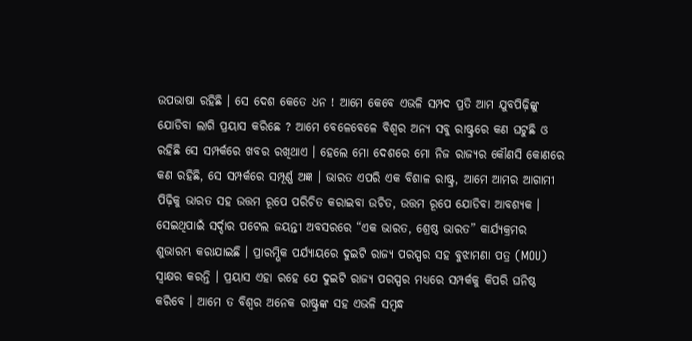ଉପଭାଷା ରହିଛି । ସେ ଦେଶ କେତେ ଧନ ! ଆମେ କେବେ ଏଭଳି ସମ୍ପଦ ପ୍ରତି ଆମ ଯୁବପିଢ଼ିଙ୍କୁ ଯୋଡିବା ଲାଗି ପ୍ରୟାସ କରିଛେ ? ଆମେ ବେଳେବେଳେ ବିଶ୍ୱର ଅନ୍ୟ ସବୁ ରାଷ୍ଟ୍ରରେ କଣ ଘଟୁଛି ଓ ରହିଛି ସେ ସମ୍ପର୍କରେ ଖବର ରଖିଥାଏ । ହେଲେ ମୋ ଦେଶରେ ମୋ ନିଜ ରାଜ୍ୟର କୌଣସି କୋଣରେ କଣ ରହିଛି, ସେ ସମ୍ପର୍କରେ ସମ୍ପୂର୍ଣ୍ଣ ଅଜ୍ଞ । ଭାରତ ଏପରି ଏକ ବିଶାଳ ରାଷ୍ଟ୍ର, ଆମେ ଆମର ଆଗାମୀ ପିଢ଼ିକୁ ଭାରତ ସହ ଉତ୍ତମ ରୂପେ ପରିଚିତ କରାଇବା ଉଚିତ, ଉତ୍ତମ ରୂପେ ଯୋଡିବା ଆବଶ୍ୟକ । ସେଇଥିପାଇଁ ସର୍ଦ୍ଦାର ପଟେଲ ଜୟନ୍ତୀ ଅବସରରେ “ଏକ ଭାରତ, ଶ୍ରେଷ୍ଠ ଭାରତ” କାର୍ଯ୍ୟକ୍ରମର ଶୁଭାରମ୍ଭ କରାଯାଇଛି । ପ୍ରାରମ୍ଭିକ ପର୍ଯ୍ୟାୟରେ ଦୁଇଟି ରାଜ୍ୟ ପରସ୍ପର ସହ ବୁଝାମଣା ପତ୍ର (MOU) ସ୍ୱାକ୍ଷର କରନ୍ତି । ପ୍ରୟାସ ଏହା ରହେ ଯେ ଦୁଇଟି ରାଜ୍ୟ ପରସ୍ପର ମଧ୍ୟରେ ସମ୍ପର୍କକୁ କିପରି ଘନିଷ୍ଠ କରିବେ । ଆମେ ତ ବିଶ୍ୱର ଅନେକ ରାଷ୍ଟ୍ରଙ୍କ ସହ ଏଭଳି ସମ୍ବନ୍ଧ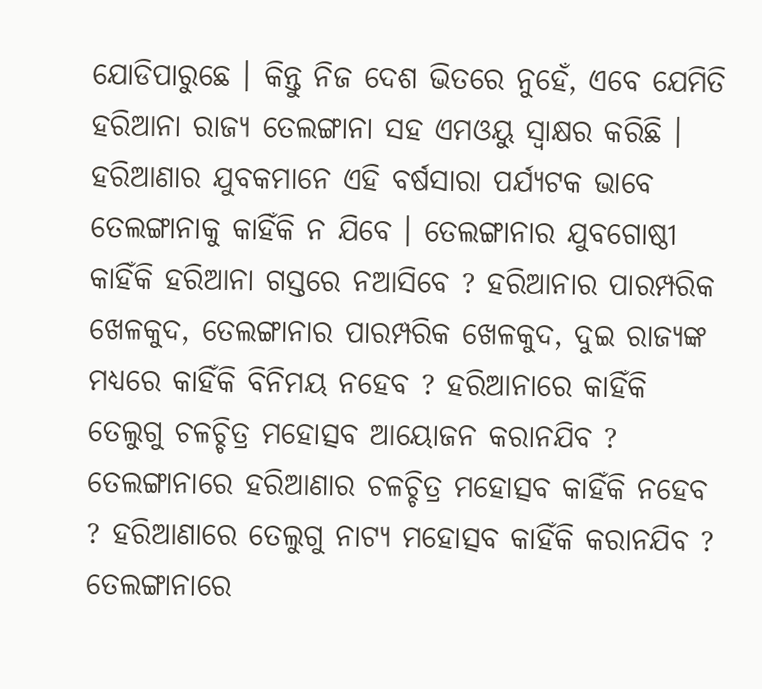ଯୋଡିପାରୁଛେ । କିନ୍ତୁ ନିଜ ଦେଶ ଭିତରେ ନୁହେଁ, ଏବେ ଯେମିତି ହରିଆନା ରାଜ୍ୟ ତେଲଙ୍ଗାନା ସହ ଏମଓୟୁ ସ୍ୱାକ୍ଷର କରିଛି । ହରିଆଣାର ଯୁବକମାନେ ଏହି ବର୍ଷସାରା ପର୍ଯ୍ୟଟକ ଭାବେ ତେଲଙ୍ଗାନାକୁ କାହିଁକି ନ ଯିବେ । ତେଲଙ୍ଗାନାର ଯୁବଗୋଷ୍ଠୀ କାହିଁକି ହରିଆନା ଗସ୍ତରେ ନଆସିବେ ? ହରିଆନାର ପାରମ୍ପରିକ ଖେଳକୁଦ, ତେଲଙ୍ଗାନାର ପାରମ୍ପରିକ ଖେଳକୁଦ, ଦୁଇ ରାଜ୍ୟଙ୍କ ମଧ୍ୟରେ କାହିଁକି ବିନିମୟ ନହେବ ? ହରିଆନାରେ କାହିଁକି ତେଲୁଗୁ ଚଳଚ୍ଚିତ୍ର ମହୋତ୍ସବ ଆୟୋଜନ କରାନଯିବ ? ତେଲଙ୍ଗାନାରେ ହରିଆଣାର ଚଳଚ୍ଚିତ୍ର ମହୋତ୍ସବ କାହିଁକି ନହେବ ? ହରିଆଣାରେ ତେଲୁଗୁ ନାଟ୍ୟ ମହୋତ୍ସବ କାହିଁକି କରାନଯିବ ? ତେଲଙ୍ଗାନାରେ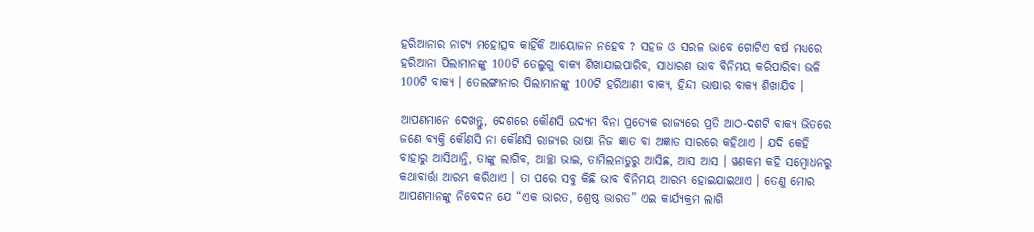ହରିଆନାର ନାଟ୍ୟ ମହୋତ୍ସବ କାହିଁକି ଆୟୋଜନ ନହେବ ? ସହଜ ଓ ସରଳ ଭାବେ ଗୋଟିଏ ବର୍ଷ ମଧ୍ୟରେ ହରିଆନା ପିଲାମାନଙ୍କୁ 100ଟି ତେଲୁଗୁ ବାକ୍ୟ ଶିଖାଯାଇପାରିବ, ସାଧାରଣ ଭାବ ବିନିମୟ କରିପାରିବା ଭଳି 100ଟି ବାକ୍ୟ । ତେଲଙ୍ଗାନାର ପିଲାମାନଙ୍କୁ 100ଟି ହରିଆଣୀ ବାକ୍ୟ, ହିନ୍ଦୀ ଭାଷାର ବାକ୍ୟ ଶିଖାଯିବ ।

ଆପଣମାନେ ଦେଖନ୍ତୁ, ଦେଶରେ କୌଣସି ଉଦ୍ୟମ ବିନା ପ୍ରତ୍ୟେକ ରାଜ୍ୟରେ ପ୍ରତି ଆଠ-ଦଶଟି ବାକ୍ୟ ଭିତରେ ଜଣେ ବ୍ୟକ୍ତି କୌଣସି ନା କୌଣସି ରାଜ୍ୟର ଭାଷା ନିଜ ଜ୍ଞାତ ବା ଅଜ୍ଞାତ ସାରରେ କହିଥାଏ । ଯଦି କେହି ବାହାରୁ ଆସିଥାନ୍ତି, ତାଙ୍କୁ ଲାଗିବ, ଆଚ୍ଛା ଭାଇ, ତାମିଲନାଡୁରୁ ଆସିଛ, ଆସ ଆସ । ୱଣକମ କହି ସମ୍ବୋଧନରୁ କଥାବାର୍ତ୍ତା ଆରମ୍ଭ କରିଥାଏ । ତା ପରେ ସବୁ କିଛି ଭାବ ବିନିମୟ ଆରମ୍ଭ ହୋଇଯାଇଥାଏ । ତେଣୁ ମୋର ଆପଣମାନଙ୍କୁ ନିବେଦନ ଯେ “ଏକ ଭାରତ, ଶ୍ରେଷ୍ଠ ଭାରତ” ଏଇ କାର୍ଯ୍ୟକ୍ରମ ଲାଗି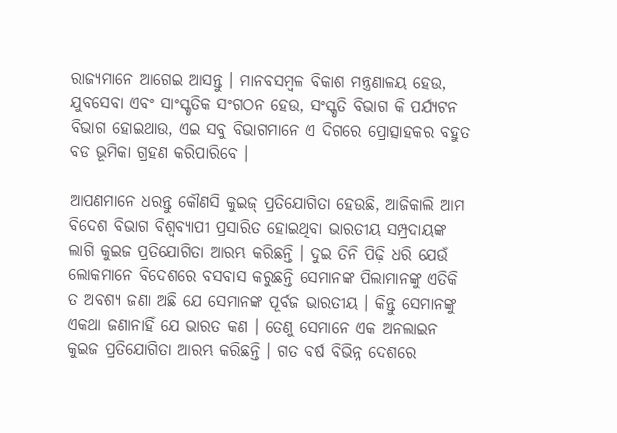ରାଜ୍ୟମାନେ ଆଗେଇ ଆସନ୍ତୁ । ମାନବସମ୍ବଳ ବିକାଶ ମନ୍ତ୍ରଣାଳୟ ହେଉ, ଯୁବସେବା ଏବଂ ସାଂସ୍କୃତିକ ସଂଗଠନ ହେଉ, ସଂସ୍କୃତି ବିଭାଗ କି ପର୍ଯ୍ୟଟନ ବିଭାଗ ହୋଇଥାଉ, ଏଇ ସବୁ ବିଭାଗମାନେ ଏ ଦିଗରେ ପ୍ରୋତ୍ସାହକର ବହୁତ ବଡ ଭୂମିକା ଗ୍ରହଣ କରିପାରିବେ ।

ଆପଣମାନେ ଧରନ୍ତୁ କୌଣସି କୁଇଜ୍ ପ୍ରତିଯୋଗିତା ହେଉଛି, ଆଜିକାଲି ଆମ ବିଦେଶ ବିଭାଗ ବିଶ୍ୱବ୍ୟାପୀ ପ୍ରସାରିତ ହୋଇଥିବା ଭାରତୀୟ ସମ୍ପ୍ରଦାୟଙ୍କ ଲାଗି କୁଇଜ ପ୍ରତିଯୋଗିତା ଆରମ୍ଭ କରିଛନ୍ତି । ଦୁଇ ତିନି ପିଢ଼ି ଧରି ଯେଉଁ ଲୋକମାନେ ବିଦେଶରେ ବସବାସ କରୁଛନ୍ତି ସେମାନଙ୍କ ପିଲାମାନଙ୍କୁ ଏତିକି ତ ଅବଶ୍ୟ ଜଣା ଅଛି ଯେ ସେମାନଙ୍କ ପୂର୍ବଜ ଭାରତୀୟ । କିନ୍ତୁ ସେମାନଙ୍କୁ ଏକଥା ଜଣାନାହିଁ ଯେ ଭାରତ କଣ । ତେଣୁ ସେମାନେ ଏକ ଅନଲାଇନ କୁଇଜ ପ୍ରତିଯୋଗିତା ଆରମ୍ଭ କରିଛନ୍ତି । ଗତ ବର୍ଷ ବିଭିନ୍ନ ଦେଶରେ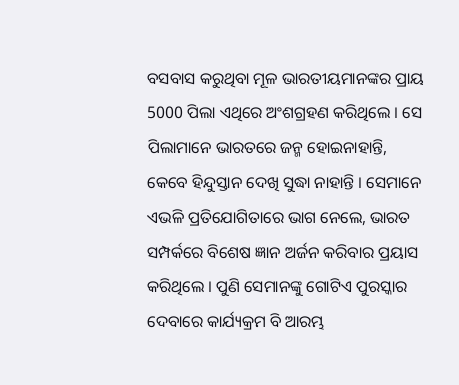ବସବାସ କରୁଥିବା ମୂଳ ଭାରତୀୟମାନଙ୍କର ପ୍ରାୟ 5000 ପିଲା ଏଥିରେ ଅଂଶଗ୍ରହଣ କରିଥିଲେ । ସେ ପିଲାମାନେ ଭାରତରେ ଜନ୍ମ ହୋଇନାହାନ୍ତି, କେବେ ହିନ୍ଦୁସ୍ତାନ ଦେଖି ସୁଦ୍ଧା ନାହାନ୍ତି । ସେମାନେ ଏଭଳି ପ୍ରତିଯୋଗିତାରେ ଭାଗ ନେଲେ, ଭାରତ ସମ୍ପର୍କରେ ବିଶେଷ ଜ୍ଞାନ ଅର୍ଜନ କରିବାର ପ୍ରୟାସ କରିଥିଲେ । ପୁଣି ସେମାନଙ୍କୁ ଗୋଟିଏ ପୁରସ୍କାର ଦେବାରେ କାର୍ଯ୍ୟକ୍ରମ ବି ଆରମ୍ଭ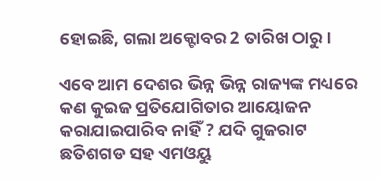ହୋଇଛି, ଗଲା ଅକ୍ଟୋବର 2 ତାରିଖ ଠାରୁ ।

ଏବେ ଆମ ଦେଶର ଭିନ୍ନ ଭିନ୍ନ ରାଜ୍ୟଙ୍କ ମଧ୍ୟରେ କଣ କୁଇଜ ପ୍ରତିଯୋଗିତାର ଆୟୋଜନ କରାଯାଇପାରିବ ନାହିଁ ? ଯଦି ଗୁଜରାଟ ଛତିଶଗଡ ସହ ଏମଓୟୁ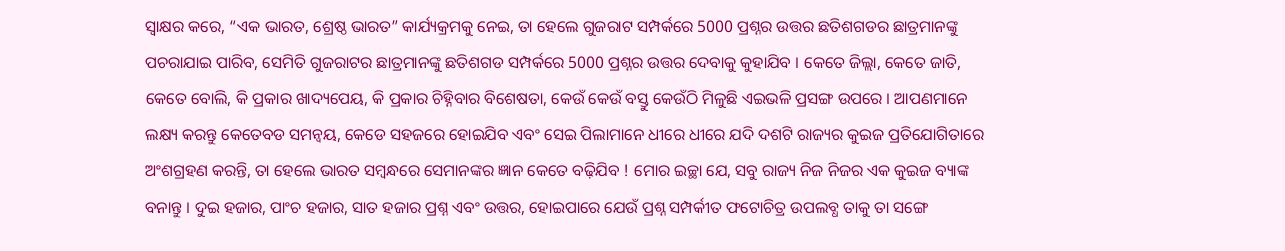ସ୍ୱାକ୍ଷର କରେ, “ଏକ ଭାରତ, ଶ୍ରେଷ୍ଠ ଭାରତ” କାର୍ଯ୍ୟକ୍ରମକୁ ନେଇ, ତା ହେଲେ ଗୁଜରାଟ ସମ୍ପର୍କରେ 5000 ପ୍ରଶ୍ନର ଉତ୍ତର ଛତିଶଗଡର ଛାତ୍ରମାନଙ୍କୁ ପଚରାଯାଇ ପାରିବ, ସେମିତି ଗୁଜରାଟର ଛାତ୍ରମାନଙ୍କୁ ଛତିଶଗଡ ସମ୍ପର୍କରେ 5000 ପ୍ରଶ୍ନର ଉତ୍ତର ଦେବାକୁ କୁହାଯିବ । କେତେ ଜିଲ୍ଲା, କେତେ ଜାତି, କେତେ ବୋଲି, କି ପ୍ରକାର ଖାଦ୍ୟପେୟ, କି ପ୍ରକାର ଚିହ୍ନିବାର ବିଶେଷତା, କେଉଁ କେଉଁ ବସ୍ତୁ କେଉଁଠି ମିଳୁଛି ଏଇଭଳି ପ୍ରସଙ୍ଗ ଉପରେ । ଆପଣମାନେ ଲକ୍ଷ୍ୟ କରନ୍ତୁ କେତେବଡ ସମନ୍ୱୟ, କେଡେ ସହଜରେ ହୋଇଯିବ ଏବଂ ସେଇ ପିଲାମାନେ ଧୀରେ ଧୀରେ ଯଦି ଦଶଟି ରାଜ୍ୟର କୁଇଜ ପ୍ରତିଯୋଗିତାରେ ଅଂଶଗ୍ରହଣ କରନ୍ତି, ତା ହେଲେ ଭାରତ ସମ୍ବନ୍ଧରେ ସେମାନଙ୍କର ଜ୍ଞାନ କେତେ ବଢ଼ିଯିବ ! ମୋର ଇଚ୍ଛା ଯେ, ସବୁ ରାଜ୍ୟ ନିଜ ନିଜର ଏକ କୁଇଜ ବ୍ୟାଙ୍କ ବନାନ୍ତୁ । ଦୁଇ ହଜାର, ପାଂଚ ହଜାର, ସାତ ହଜାର ପ୍ରଶ୍ନ ଏବଂ ଉତ୍ତର, ହୋଇପାରେ ଯେଉଁ ପ୍ରଶ୍ନ ସମ୍ପର୍କୀତ ଫଟୋଚିତ୍ର ଉପଲବ୍ଧ ତାକୁ ତା ସଙ୍ଗେ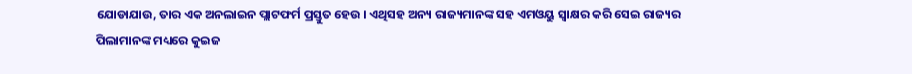ଯୋଡାଯାଉ, ତାର ଏକ ଅନଲାଇନ ପ୍ଲାଟଫର୍ମ ପ୍ରସ୍ତୁତ ହେଉ । ଏଥିସହ ଅନ୍ୟ ରାଜ୍ୟମାନଙ୍କ ସହ ଏମଓୟୁ ସ୍ୱାକ୍ଷର କରି ସେଇ ରାଜ୍ୟର ପିଲାମାନଙ୍କ ମଧ୍ୟରେ କୁଇଜ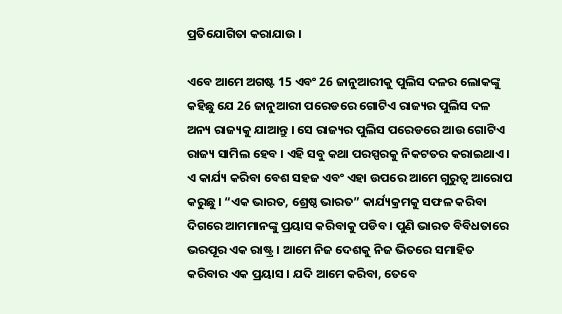ପ୍ରତିଯୋଗିତା କରାଯାଉ ।

ଏବେ ଆମେ ଅଗଷ୍ଟ 15 ଏବଂ 26 ଜାନୁଆରୀକୁ ପୁଲିସ ଦଳର ଲୋକଙ୍କୁ କହିଛୁ ଯେ 26 ଜାନୁଆରୀ ପରେଡରେ ଗୋଟିଏ ରାଜ୍ୟର ପୁଲିସ ଦଳ ଅନ୍ୟ ରାଜ୍ୟକୁ ଯାଆନ୍ତୁ । ସେ ରାଜ୍ୟର ପୁଲିସ ପରେଡରେ ଆଉ ଗୋଟିଏ ରାଜ୍ୟ ସାମିଲ ହେବ । ଏହି ସବୁ କଥା ପରସ୍ପରକୁ ନିକଟତର କରାଇଥାଏ । ଏ କାର୍ଯ୍ୟ କରିବା ବେଶ ସହଜ ଏବଂ ଏହା ଉପରେ ଆମେ ଗୁରୁତ୍ୱ ଆରୋପ କରୁଛୁ । “ଏକ ଭାରତ, ଶ୍ରେଷ୍ଠ ଭାରତ” କାର୍ଯ୍ୟକ୍ରମକୁ ସଫଳ କରିବା ଦିଗରେ ଆମମାନଙ୍କୁ ପ୍ରୟାସ କରିବାକୁ ପଡିବ । ପୁଣି ଭାରତ ବିବିଧତାରେ ଭରପୂର ଏକ ରାଷ୍ଟ୍ର । ଆମେ ନିଜ ଦେଶକୁ ନିଜ ଭିତରେ ସମାହିତ କରିବାର ଏକ ପ୍ରୟାସ । ଯଦି ଆମେ କରିବା, ତେବେ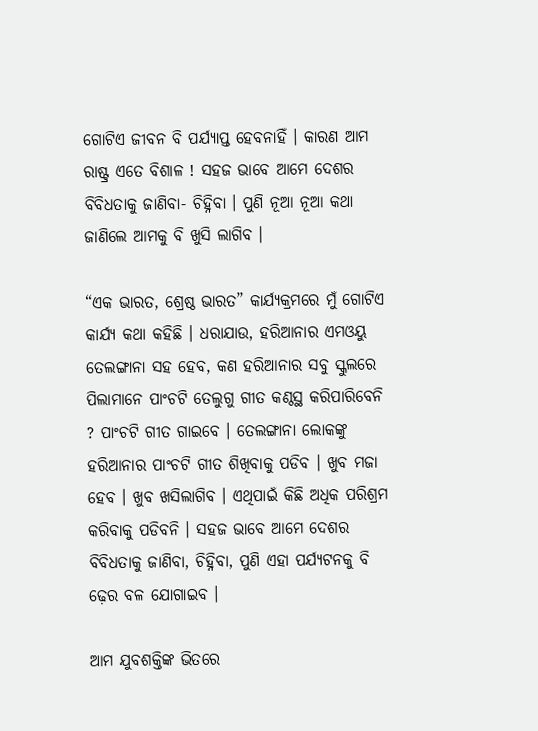ଗୋଟିଏ ଜୀବନ ବି ପର୍ଯ୍ୟାପ୍ତ ହେବନାହିଁ । କାରଣ ଆମ ରାଷ୍ଟ୍ର ଏତେ ବିଶାଳ ! ସହଜ ଭାବେ ଆମେ ଦେଶର ବିବିଧତାକୁ ଜାଣିବା- ଚିହ୍ନିବା । ପୁଣି ନୂଆ ନୂଆ କଥା ଜାଣିଲେ ଆମକୁ ବି ଖୁସି ଲାଗିବ ।

“ଏକ ଭାରତ, ଶ୍ରେଷ୍ଠ ଭାରତ” କାର୍ଯ୍ୟକ୍ରମରେ ମୁଁ ଗୋଟିଏ କାର୍ଯ୍ୟ କଥା କହିଛି । ଧରାଯାଉ, ହରିଆନାର ଏମଓୟୁ ତେଲଙ୍ଗାନା ସହ ହେବ, କଣ ହରିଆନାର ସବୁ ସ୍କୁଲରେ ପିଲାମାନେ ପାଂଚଟି ତେଲୁଗୁ ଗୀତ କଣ୍ଠସ୍ଥ କରିପାରିବେନି ? ପାଂଚଟି ଗୀତ ଗାଇବେ । ତେଲଙ୍ଗାନା ଲୋକଙ୍କୁ ହରିଆନାର ପାଂଚଟି ଗୀତ ଶିଖିବାକୁ ପଡିବ । ଖୁବ ମଜା ହେବ । ଖୁବ ଖସିଲାଗିବ । ଏଥିପାଇଁ କିଛି ଅଧିକ ପରିଶ୍ରମ କରିବାକୁ ପଡିବନି । ସହଜ ଭାବେ ଆମେ ଦେଶର ବିବିଧତାକୁ ଜାଣିବା, ଚିହ୍ନିବା, ପୁଣି ଏହା ପର୍ଯ୍ୟଟନକୁ ବି ଢ଼େର ବଳ ଯୋଗାଇବ ।

ଆମ ଯୁବଶକ୍ତିଙ୍କ ଭିତରେ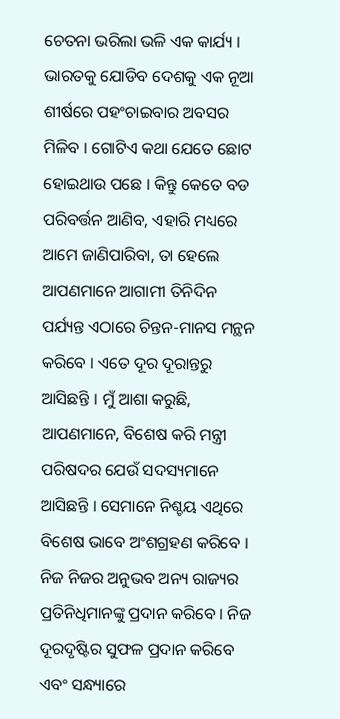ଚେତନା ଭରିଲା ଭଳି ଏକ କାର୍ଯ୍ୟ । ଭାରତକୁ ଯୋଡିବ ଦେଶକୁ ଏକ ନୂଆ ଶୀର୍ଷରେ ପହଂଚାଇବାର ଅବସର ମିଳିବ । ଗୋଟିଏ କଥା ଯେତେ ଛୋଟ ହୋଇଥାଉ ପଛେ । କିନ୍ତୁ କେତେ ବଡ ପରିବର୍ତ୍ତନ ଆଣିବ, ଏହାରି ମଧ୍ୟରେ ଆମେ ଜାଣିପାରିବା, ତା ହେଲେ ଆପଣମାନେ ଆଗାମୀ ତିନିଦିନ ପର୍ଯ୍ୟନ୍ତ ଏଠାରେ ଚିନ୍ତନ-ମାନସ ମନ୍ଥନ କରିବେ । ଏତେ ଦୂର ଦୂରାନ୍ତରୁ ଆସିଛନ୍ତି । ମୁଁ ଆଶା କରୁଛି, ଆପଣମାନେ, ବିଶେଷ କରି ମନ୍ତ୍ରୀ ପରିଷଦର ଯେଉଁ ସଦସ୍ୟମାନେ ଆସିଛନ୍ତି । ସେମାନେ ନିଶ୍ଚୟ ଏଥିରେ ବିଶେଷ ଭାବେ ଅଂଶଗ୍ରହଣ କରିବେ । ନିଜ ନିଜର ଅନୁଭବ ଅନ୍ୟ ରାଜ୍ୟର ପ୍ରତିନିଧିମାନଙ୍କୁ ପ୍ରଦାନ କରିବେ । ନିଜ ଦୂରଦୃଷ୍ଟିର ସୁଫଳ ପ୍ରଦାନ କରିବେ ଏବଂ ସନ୍ଧ୍ୟାରେ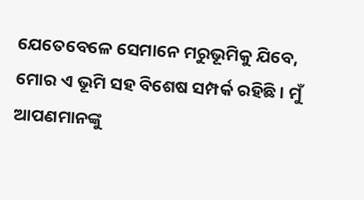ଯେତେବେଳେ ସେମାନେ ମରୁଭୂମିକୁ ଯିବେ, ମୋର ଏ ଭୂମି ସହ ବିଶେଷ ସମ୍ପର୍କ ରହିଛି । ମୁଁ ଆପଣମାନଙ୍କୁ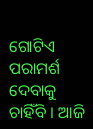ଗୋଟିଏ ପରାମର୍ଶ ଦେବାକୁ ଚାହିଁବି । ଆଜି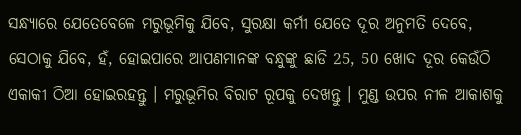ସନ୍ଧ୍ୟାରେ ଯେତେବେଳେ ମରୁଭୂମିକୁ ଯିବେ, ସୁରକ୍ଷା କର୍ମୀ ଯେତେ ଦୂର ଅନୁମତି ଦେବେ, ସେଠାକୁ ଯିବେ, ହଁ, ହୋଇପାରେ ଆପଣମାନଙ୍କ ବନ୍ଧୁଙ୍କୁ ଛାଡି 25, 50 ଖୋଦ ଦୂର କେଉଁଠି ଏକାକୀ ଠିଆ ହୋଇରହନ୍ତୁ । ମରୁଭୂମିର ବିରାଟ ରୂପକୁ ଦେଖନ୍ତୁ । ମୁଣ୍ଡ ଉପର ନୀଳ ଆକାଶକୁ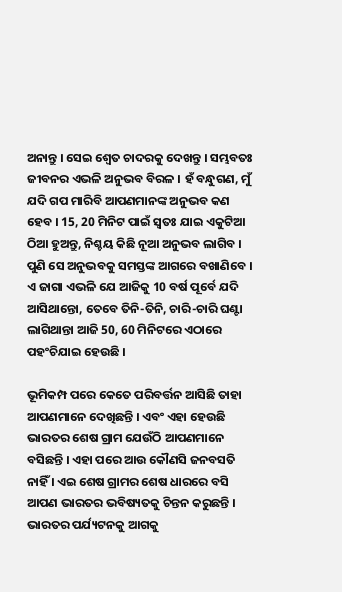ଅନାନ୍ତୁ । ସେଇ ଶ୍ୱେତ ଚାଦରକୁ ଦେଖନ୍ତୁ । ସମ୍ଭବତଃ ଜୀବନର ଏଭଳି ଅନୁଭବ ବିରଳ । ହଁ ବନ୍ଧୁଗଣ, ମୁଁ ଯଦି ଗପ ମାରିବି ଆପଣମାନଙ୍କ ଅନୁଭବ କଣ ହେବ । 15, 20 ମିନିଟ ପାଇଁ ସ୍ୱତଃ ଯାଇ ଏକୁଟିଆ ଠିଆ ହୁଅନ୍ତୁ, ନିଶ୍ଚୟ କିଛି ନୂଆ ଅନୁଭବ ଲାଗିବ । ପୁଣି ସେ ଅନୁଭବକୁ ସମସ୍ତଙ୍କ ଆଗରେ ବଖାଣିବେ । ଏ ଜାଗା ଏଭଳି ଯେ ଆଜିକୁ 10 ବର୍ଷ ପୂର୍ବେ ଯଦି ଆସିଥାନ୍ତୋ, ତେବେ ତିନି-ତିନି, ଚାରି-ଚାରି ଘଣ୍ଟା ଲାଗିଥାନ୍ତା ଆଜି 50, 60 ମିନିଟରେ ଏଠାରେ ପହଂଚିଯାଇ ହେଉଛି ।

ଭୂମିକମ୍ପ ପରେ କେତେ ପରିବର୍ତ୍ତନ ଆସିଛି ତାହା ଆପଣମାନେ ଦେଖିଛନ୍ତି । ଏବଂ ଏହା ହେଉଛି ଭାରତର ଶେଷ ଗ୍ରାମ ଯେଉଁଠି ଆପଣମାନେ ବସିଛନ୍ତି । ଏହା ପରେ ଆଉ କୌଣସି ଜନବସତି ନାହିଁ । ଏଇ ଶେଷ ଗ୍ରାମର ଶେଷ ଧାରରେ ବସି ଆପଣ ଭାରତର ଭବିଷ୍ୟତକୁ ଚିନ୍ତନ କରୁଛନ୍ତି । ଭାରତର ପର୍ଯ୍ୟଟନକୁ ଆଗକୁ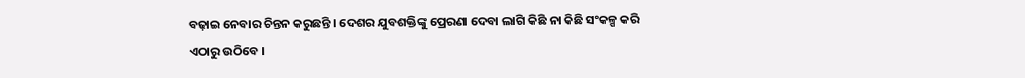ବଢ଼ାଇ ନେବାର ଚିନ୍ତନ କରୁଛନ୍ତି । ଦେଶର ଯୁବଶକ୍ତିଙ୍କୁ ପ୍ରେରଣା ଦେବା ଲାଗି କିଛି ନା କିଛି ସଂକଳ୍ପ କରି ଏଠାରୁ ଉଠିବେ ।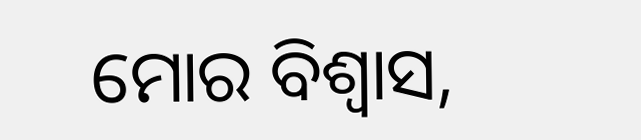ମୋର ବିଶ୍ୱାସ,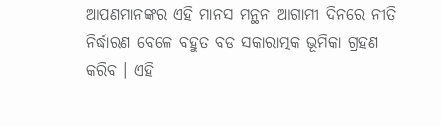ଆପଣମାନଙ୍କର ଏହି ମାନସ ମନ୍ଥନ ଆଗାମୀ ଦିନରେ ନୀତି ନିର୍ଦ୍ଧାରଣ ବେଳେ ବହୁତ ବଡ ସକାରାତ୍ମକ ଭୂମିକା ଗ୍ରହଣ କରିବ । ଏହି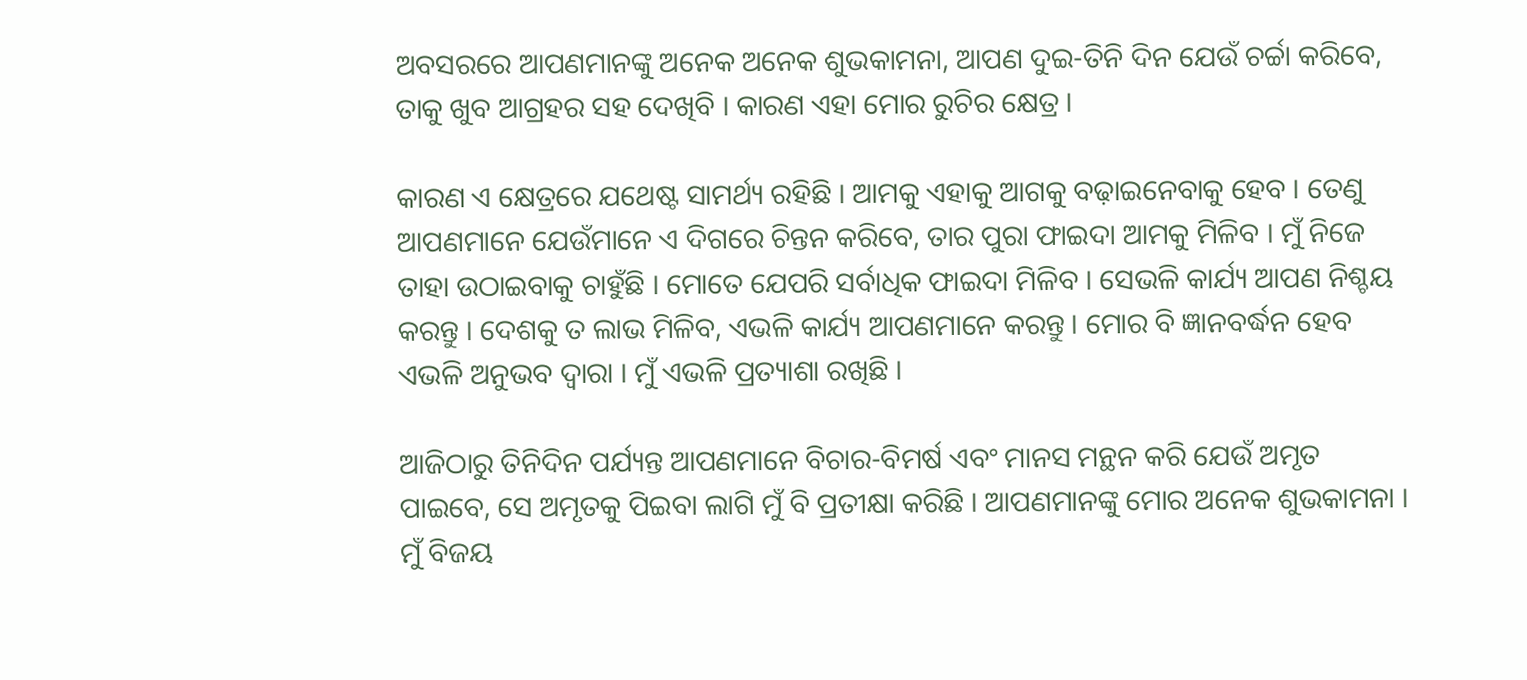ଅବସରରେ ଆପଣମାନଙ୍କୁ ଅନେକ ଅନେକ ଶୁଭକାମନା, ଆପଣ ଦୁଇ-ତିନି ଦିନ ଯେଉଁ ଚର୍ଚ୍ଚା କରିବେ, ତାକୁ ଖୁବ ଆଗ୍ରହର ସହ ଦେଖିବି । କାରଣ ଏହା ମୋର ରୁଚିର କ୍ଷେତ୍ର ।

କାରଣ ଏ କ୍ଷେତ୍ରରେ ଯଥେଷ୍ଟ ସାମର୍ଥ୍ୟ ରହିଛି । ଆମକୁ ଏହାକୁ ଆଗକୁ ବଢ଼ାଇନେବାକୁ ହେବ । ତେଣୁ ଆପଣମାନେ ଯେଉଁମାନେ ଏ ଦିଗରେ ଚିନ୍ତନ କରିବେ, ତାର ପୁରା ଫାଇଦା ଆମକୁ ମିଳିବ । ମୁଁ ନିଜେ ତାହା ଉଠାଇବାକୁ ଚାହୁଁଛି । ମୋତେ ଯେପରି ସର୍ବାଧିକ ଫାଇଦା ମିଳିବ । ସେଭଳି କାର୍ଯ୍ୟ ଆପଣ ନିଶ୍ଚୟ କରନ୍ତୁ । ଦେଶକୁ ତ ଲାଭ ମିଳିବ, ଏଭଳି କାର୍ଯ୍ୟ ଆପଣମାନେ କରନ୍ତୁ । ମୋର ବି ଜ୍ଞାନବର୍ଦ୍ଧନ ହେବ ଏଭଳି ଅନୁଭବ ଦ୍ୱାରା । ମୁଁ ଏଭଳି ପ୍ରତ୍ୟାଶା ରଖିଛି ।

ଆଜିଠାରୁ ତିନିଦିନ ପର୍ଯ୍ୟନ୍ତ ଆପଣମାନେ ବିଚାର-ବିମର୍ଷ ଏବଂ ମାନସ ମନ୍ଥନ କରି ଯେଉଁ ଅମୃତ ପାଇବେ, ସେ ଅମୃତକୁ ପିଇବା ଲାଗି ମୁଁ ବି ପ୍ରତୀକ୍ଷା କରିଛି । ଆପଣମାନଙ୍କୁ ମୋର ଅନେକ ଶୁଭକାମନା । ମୁଁ ବିଜୟ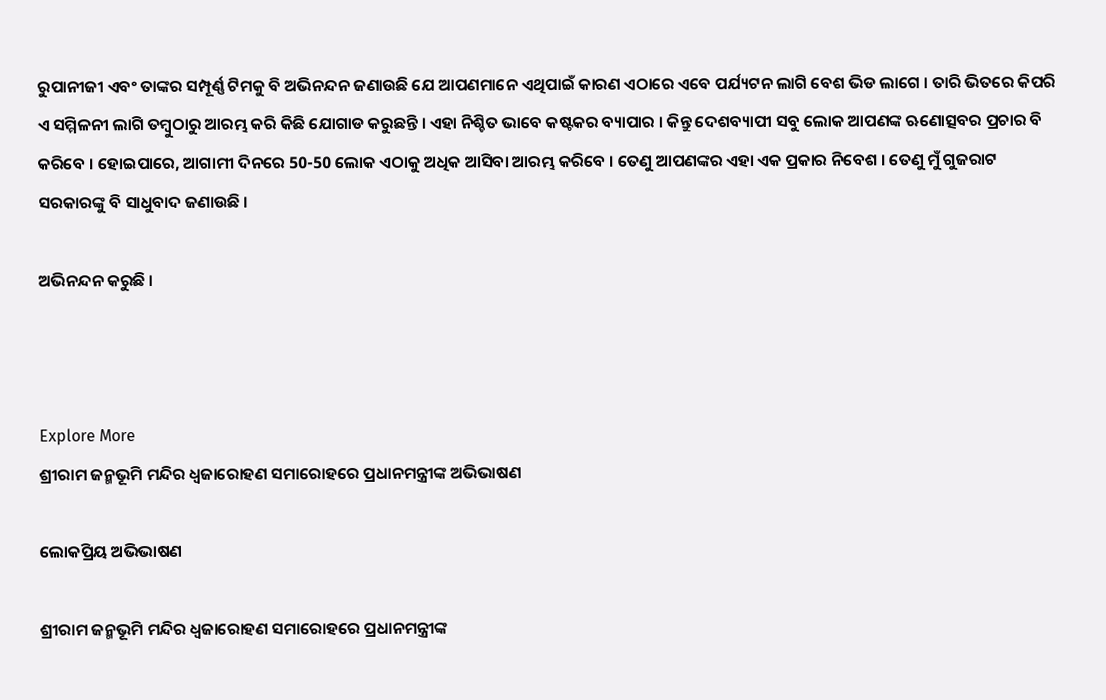ରୁପାନୀଜୀ ଏବଂ ତାଙ୍କର ସମ୍ପୂର୍ଣ୍ଣ ଟିମକୁ ବି ଅଭିନନ୍ଦନ ଜଣାଉଛି ଯେ ଆପଣମାନେ ଏଥିପାଇଁ କାରଣ ଏଠାରେ ଏବେ ପର୍ଯ୍ୟଟନ ଲାଗି ବେଶ ଭିଡ ଲାଗେ । ତାରି ଭିତରେ କିପରି ଏ ସମ୍ମିଳନୀ ଲାଗି ତମ୍ବୁଠାରୁ ଆରମ୍ଭ କରି କିଛି ଯୋଗାଡ କରୁଛନ୍ତି । ଏହା ନିଶ୍ଚିତ ଭାବେ କଷ୍ଟକର ବ୍ୟାପାର । କିନ୍ତୁ ଦେଶବ୍ୟାପୀ ସବୁ ଲୋକ ଆପଣଙ୍କ ଋଣୋତ୍ସବର ପ୍ରଚାର ବି କରିବେ । ହୋଇପାରେ, ଆଗାମୀ ଦିନରେ 50-50 ଲୋକ ଏଠାକୁ ଅଧିକ ଆସିବା ଆରମ୍ଭ କରିବେ । ତେଣୁ ଆପଣଙ୍କର ଏହା ଏକ ପ୍ରକାର ନିବେଶ । ତେଣୁ ମୁଁ ଗୁଜରାଟ ସରକାରଙ୍କୁ ବି ସାଧୁବାଦ ଜଣାଉଛି ।

ଅଭିନନ୍ଦନ କରୁଛି ।



Explore More
ଶ୍ରୀରାମ ଜନ୍ମଭୂମି ମନ୍ଦିର ଧ୍ଵଜାରୋହଣ ସମାରୋହରେ ପ୍ରଧାନମନ୍ତ୍ରୀଙ୍କ ଅଭିଭାଷଣ

ଲୋକପ୍ରିୟ ଅଭିଭାଷଣ

ଶ୍ରୀରାମ ଜନ୍ମଭୂମି ମନ୍ଦିର ଧ୍ଵଜାରୋହଣ ସମାରୋହରେ ପ୍ରଧାନମନ୍ତ୍ରୀଙ୍କ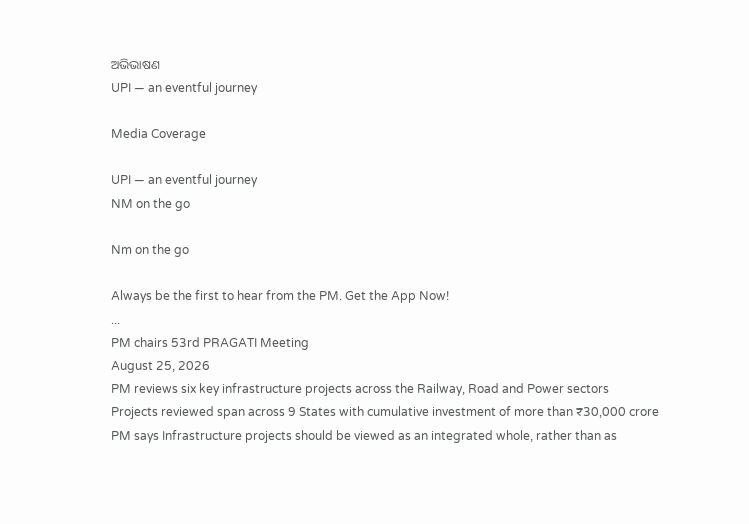ଅଭିଭାଷଣ
UPI — an eventful journey

Media Coverage

UPI — an eventful journey
NM on the go

Nm on the go

Always be the first to hear from the PM. Get the App Now!
...
PM chairs 53rd PRAGATI Meeting
August 25, 2026
PM reviews six key infrastructure projects across the Railway, Road and Power sectors
Projects reviewed span across 9 States with cumulative investment of more than ₹30,000 crore
PM says Infrastructure projects should be viewed as an integrated whole, rather than as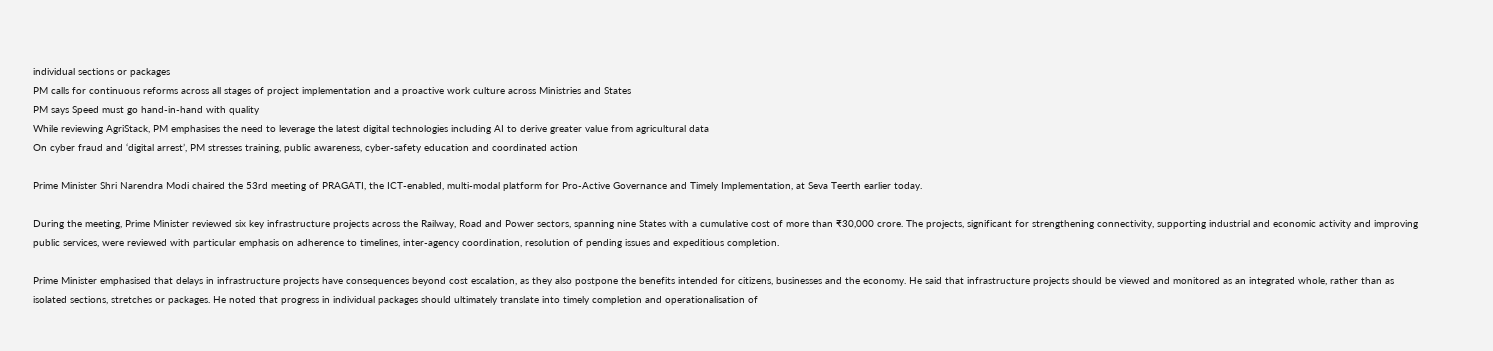individual sections or packages
PM calls for continuous reforms across all stages of project implementation and a proactive work culture across Ministries and States
PM says Speed must go hand-in-hand with quality
While reviewing AgriStack, PM emphasises the need to leverage the latest digital technologies including AI to derive greater value from agricultural data
On cyber fraud and ‘digital arrest’, PM stresses training, public awareness, cyber-safety education and coordinated action

Prime Minister Shri Narendra Modi chaired the 53rd meeting of PRAGATI, the ICT-enabled, multi-modal platform for Pro-Active Governance and Timely Implementation, at Seva Teerth earlier today.

During the meeting, Prime Minister reviewed six key infrastructure projects across the Railway, Road and Power sectors, spanning nine States with a cumulative cost of more than ₹30,000 crore. The projects, significant for strengthening connectivity, supporting industrial and economic activity and improving public services, were reviewed with particular emphasis on adherence to timelines, inter-agency coordination, resolution of pending issues and expeditious completion.

Prime Minister emphasised that delays in infrastructure projects have consequences beyond cost escalation, as they also postpone the benefits intended for citizens, businesses and the economy. He said that infrastructure projects should be viewed and monitored as an integrated whole, rather than as isolated sections, stretches or packages. He noted that progress in individual packages should ultimately translate into timely completion and operationalisation of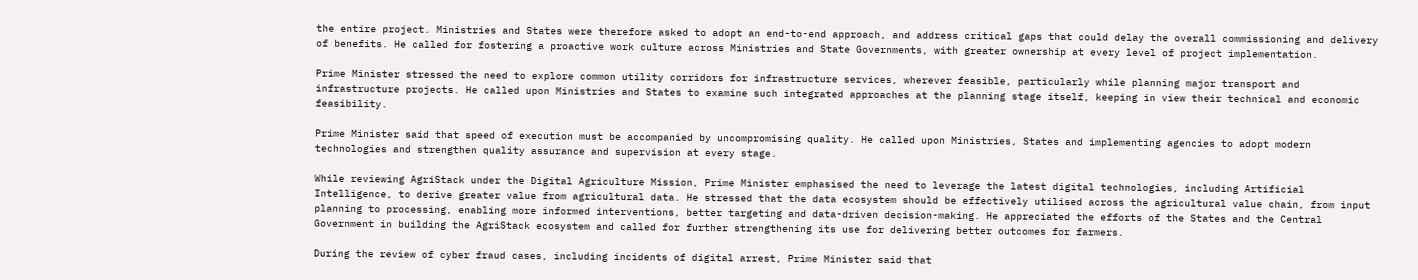the entire project. Ministries and States were therefore asked to adopt an end-to-end approach, and address critical gaps that could delay the overall commissioning and delivery of benefits. He called for fostering a proactive work culture across Ministries and State Governments, with greater ownership at every level of project implementation.

Prime Minister stressed the need to explore common utility corridors for infrastructure services, wherever feasible, particularly while planning major transport and infrastructure projects. He called upon Ministries and States to examine such integrated approaches at the planning stage itself, keeping in view their technical and economic feasibility.

Prime Minister said that speed of execution must be accompanied by uncompromising quality. He called upon Ministries, States and implementing agencies to adopt modern technologies and strengthen quality assurance and supervision at every stage.

While reviewing AgriStack under the Digital Agriculture Mission, Prime Minister emphasised the need to leverage the latest digital technologies, including Artificial Intelligence, to derive greater value from agricultural data. He stressed that the data ecosystem should be effectively utilised across the agricultural value chain, from input planning to processing, enabling more informed interventions, better targeting and data-driven decision-making. He appreciated the efforts of the States and the Central Government in building the AgriStack ecosystem and called for further strengthening its use for delivering better outcomes for farmers.

During the review of cyber fraud cases, including incidents of digital arrest, Prime Minister said that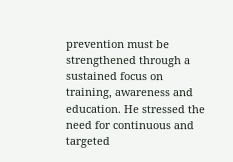prevention must be strengthened through a sustained focus on training, awareness and education. He stressed the need for continuous and targeted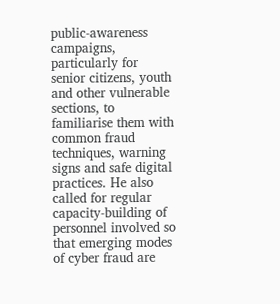public-awareness campaigns, particularly for senior citizens, youth and other vulnerable sections, to familiarise them with common fraud techniques, warning signs and safe digital practices. He also called for regular capacity-building of personnel involved so that emerging modes of cyber fraud are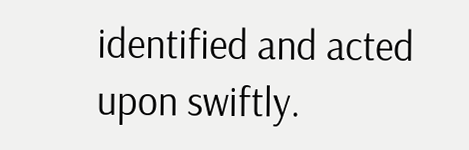identified and acted upon swiftly.